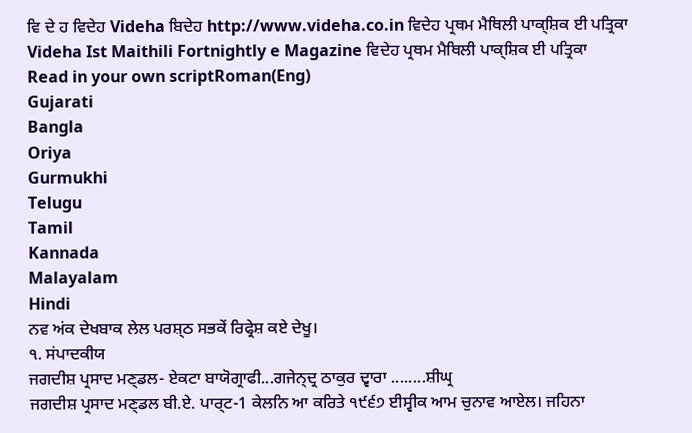ਵਿ ਦੇ ਹ ਵਿਦੇਹ Videha ਬਿਦੇਹ http://www.videha.co.in ਵਿਦੇਹ ਪ੍ਰਥਮ ਮੈਥਿਲੀ ਪਾਕ੍ਸ਼ਿਕ ਈ ਪਤ੍ਰਿਕਾ Videha Ist Maithili Fortnightly e Magazine ਵਿਦੇਹ ਪ੍ਰਥਮ ਮੈਥਿਲੀ ਪਾਕ੍ਸ਼ਿਕ ਈ ਪਤ੍ਰਿਕਾ
Read in your own scriptRoman(Eng)
Gujarati
Bangla
Oriya
Gurmukhi
Telugu
Tamil
Kannada
Malayalam
Hindi
ਨਵ ਅਂਕ ਦੇਖਬਾਕ ਲੇਲ ਪਰਸ਼੍ਠ ਸਭਕੇਂ ਰਿਫ੍ਰੇਸ਼ ਕਏ ਦੇਖੂ।
੧. ਸਂਪਾਦਕੀਯ
ਜਗਦੀਸ਼ ਪ੍ਰਸਾਦ ਮਣ੍ਡਲ- ਏਕਟਾ ਬਾਯੋਗ੍ਰਾਫੀ...ਗਜੇਨ੍ਦ੍ਰ ਠਾਕੁਰ ਦ੍ਵਾਰਾ ........ਸ਼ੀਘ੍ਰ
ਜਗਦੀਸ਼ ਪ੍ਰਸਾਦ ਮਣ੍ਡਲ ਬੀ.ਏ. ਪਾਰ੍ਟ-1 ਕੇਲਨਿ ਆ ਕਰਿਤੇ ੧੯੬੭ ਈਸ੍ਵੀਕ ਆਮ ਚੁਨਾਵ ਆਏਲ। ਜਹਿਨਾ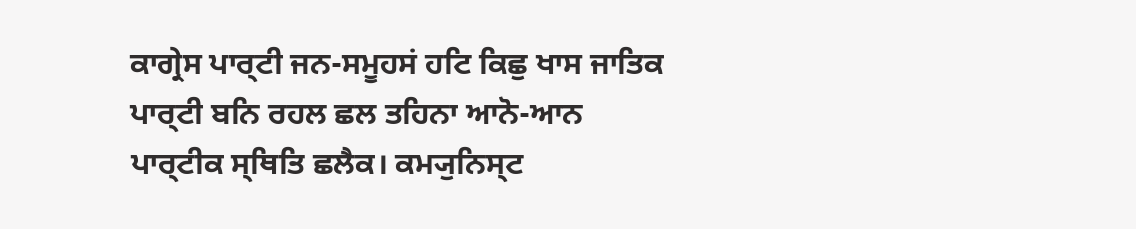ਕਾਗ੍ਰੇਸ ਪਾਰ੍ਟੀ ਜਨ-ਸਮੂਹਸਂ ਹਟਿ ਕਿਛੁ ਖਾਸ ਜਾਤਿਕ ਪਾਰ੍ਟੀ ਬਨਿ ਰਹਲ ਛਲ ਤਹਿਨਾ ਆਨੋ-ਆਨ ਪਾਰ੍ਟੀਕ ਸ੍ਥਿਤਿ ਛਲੈਕ। ਕਮ੍ਯੁਨਿਸ੍ਟ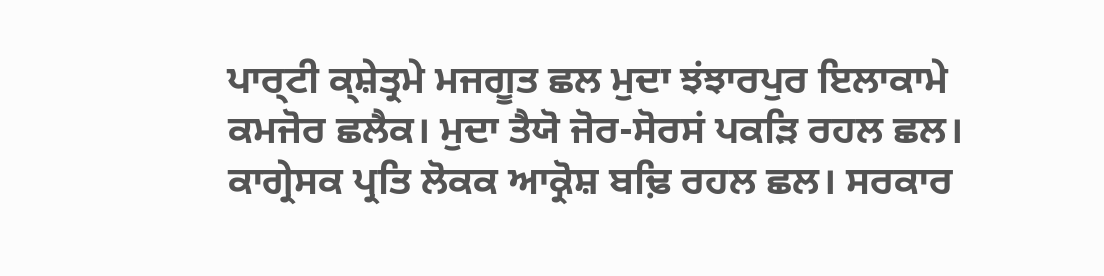ਪਾਰ੍ਟੀ ਕ੍ਸ਼ੇਤ੍ਰਮੇ ਮਜਗੂਤ ਛਲ ਮੁਦਾ ਝਂਝਾਰਪੁਰ ਇਲਾਕਾਮੇ ਕਮਜੋਰ ਛਲੈਕ। ਮੁਦਾ ਤੈਯੋ ਜੋਰ-ਸੋਰਸਂ ਪਕਡ਼ਿ ਰਹਲ ਛਲ। ਕਾਗ੍ਰੇਸਕ ਪ੍ਰਤਿ ਲੋਕਕ ਆਕ੍ਰੋਸ਼ ਬਢ਼ਿ ਰਹਲ ਛਲ। ਸਰਕਾਰ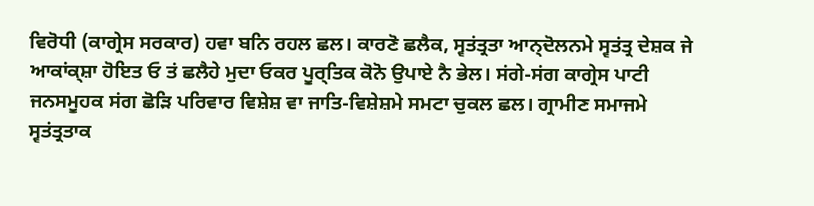ਵਿਰੋਧੀ (ਕਾਗ੍ਰੇਸ ਸਰਕਾਰ) ਹਵਾ ਬਨਿ ਰਹਲ ਛਲ। ਕਾਰਣੋ ਛਲੈਕ, ਸ੍ਵਤਂਤ੍ਰਤਾ ਆਨ੍ਦੋਲਨਮੇ ਸ੍ਵਤਂਤ੍ਰ ਦੇਸ਼ਕ ਜੇ ਆਕਾਂਕ੍ਸ਼ਾ ਹੋਇਤ ਓ ਤਂ ਛਲੈਹੇ ਮੁਦਾ ਓਕਰ ਪੂਰ੍ਤਿਕ ਕੋਨੋ ਉਪਾਏ ਨੈ ਭੇਲ। ਸਂਗੇ-ਸਂਗ ਕਾਗ੍ਰੇਸ ਪਾਟੀ ਜਨਸਮੂਹਕ ਸਂਗ ਛੋਡ਼ਿ ਪਰਿਵਾਰ ਵਿਸ਼ੇਸ਼ ਵਾ ਜਾਤਿ-ਵਿਸ਼ੇਸ਼ਮੇ ਸਮਟਾ ਚੁਕਲ ਛਲ। ਗ੍ਰਾਮੀਣ ਸਮਾਜਮੇ ਸ੍ਵਤਂਤ੍ਰਤਾਕ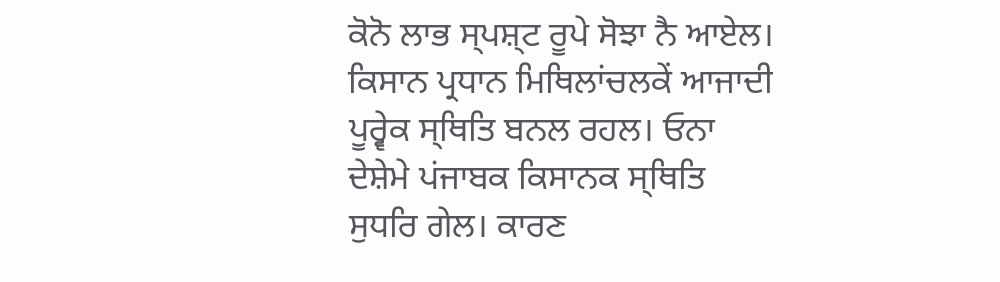ਕੋਨੋ ਲਾਭ ਸ੍ਪਸ਼੍ਟ ਰੂਪੇ ਸੋਝਾ ਨੈ ਆਏਲ। ਕਿਸਾਨ ਪ੍ਰਧਾਨ ਮਿਥਿਲਾਂਚਲਕੇਂ ਆਜਾਦੀ ਪੂਰ੍ਵੇਕ ਸ੍ਥਿਤਿ ਬਨਲ ਰਹਲ। ਓਨਾ ਦੇਸ਼ੇਮੇ ਪਂਜਾਬਕ ਕਿਸਾਨਕ ਸ੍ਥਿਤਿ ਸੁਧਰਿ ਗੇਲ। ਕਾਰਣ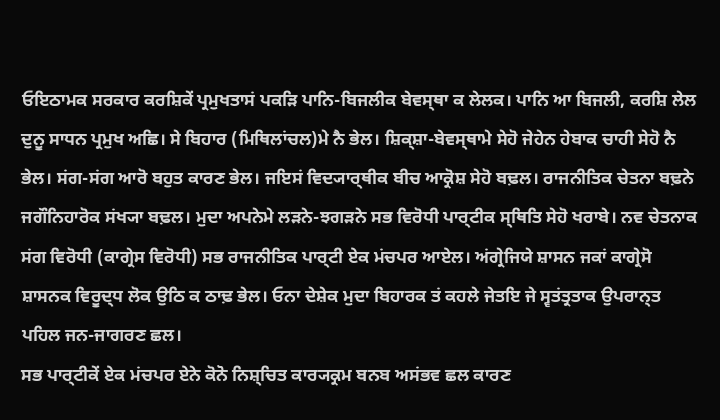ਓਇਠਾਮਕ ਸਰਕਾਰ ਕਰਸ਼ਿਕੇਂ ਪ੍ਰਮੁਖਤਾਸਂ ਪਕਡ਼ਿ ਪਾਨਿ-ਬਿਜਲੀਕ ਬੇਵਸ੍ਥਾ ਕ ਲੇਲਕ। ਪਾਨਿ ਆ ਬਿਜਲੀ, ਕਰਸ਼ਿ ਲੇਲ ਦੁਨੂ ਸਾਧਨ ਪ੍ਰਮੁਖ ਅਛਿ। ਸੇ ਬਿਹਾਰ (ਮਿਥਿਲਾਂਚਲ)ਮੇ ਨੈ ਭੇਲ। ਸ਼ਿਕ੍ਸ਼ਾ-ਬੇਵਸ੍ਥਾਮੇ ਸੇਹੋ ਜੇਹੇਨ ਹੇਬਾਕ ਚਾਹੀ ਸੇਹੋ ਨੈ ਭੇਲ। ਸਂਗ-ਸਂਗ ਆਰੋ ਬਹੁਤ ਕਾਰਣ ਭੇਲ। ਜਇਸਂ ਵਿਦ੍ਯਾਰ੍ਥੀਕ ਬੀਚ ਆਕ੍ਰੋਸ਼ ਸੇਹੋ ਬਢ਼ਲ। ਰਾਜਨੀਤਿਕ ਚੇਤਨਾ ਬਢ਼ਨੇ ਜਗੌਨਿਹਾਰੋਕ ਸਂਖ੍ਯਾ ਬਢ਼ਲ। ਮੁਦਾ ਅਪਨੇਮੇ ਲਡ਼ਨੇ-ਝਗਡ਼ਨੇ ਸਭ ਵਿਰੋਧੀ ਪਾਰ੍ਟੀਕ ਸ੍ਥਿਤਿ ਸੇਹੋ ਖਰਾਬੇ। ਨਵ ਚੇਤਨਾਕ ਸਂਗ ਵਿਰੋਧੀ (ਕਾਗ੍ਰੇਸ ਵਿਰੋਧੀ) ਸਭ ਰਾਜਨੀਤਿਕ ਪਾਰ੍ਟੀ ਏਕ ਮਂਚਪਰ ਆਏਲ। ਅਂਗ੍ਰੇਜਿਯੇ ਸ਼ਾਸਨ ਜਕਾਂ ਕਾਗ੍ਰੇਸੋ ਸ਼ਾਸਨਕ ਵਿਰੂਦ੍ਧ ਲੋਕ ਉਠਿ ਕ ਠਾਢ਼ ਭੇਲ। ਓਨਾ ਦੇਸ਼ੇਕ ਮੁਦਾ ਬਿਹਾਰਕ ਤਂ ਕਹਲੇ ਜੇਤਇ ਜੇ ਸ੍ਵਤਂਤ੍ਰਤਾਕ ਉਪਰਾਨ੍ਤ ਪਹਿਲ ਜਨ-ਜਾਗਰਣ ਛਲ।
ਸਭ ਪਾਰ੍ਟੀਕੇਂ ਏਕ ਮਂਚਪਰ ਏਨੇ ਕੋਨੋ ਨਿਸ਼੍ਚਿਤ ਕਾਰ੍ਯਕ੍ਰਮ ਬਨਬ ਅਸਂਭਵ ਛਲ ਕਾਰਣ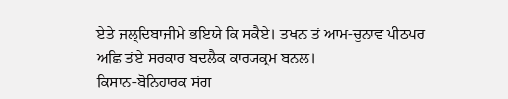ਏਤੇ ਜਲ੍ਦਿਬਾਜੀਮੇ ਭਇਯੇ ਕਿ ਸਕੈਏ। ਤਖਨ ਤਂ ਆਮ-ਚੁਨਾਵ ਪੀਠਪਰ ਅਛਿ ਤਂਏ ਸਰਕਾਰ ਬਦਲੈਕ ਕਾਰ੍ਯਕ੍ਰਮ ਬਨਲ।
ਕਿਸਾਨ-ਬੋਨਿਹਾਰਕ ਸਂਗ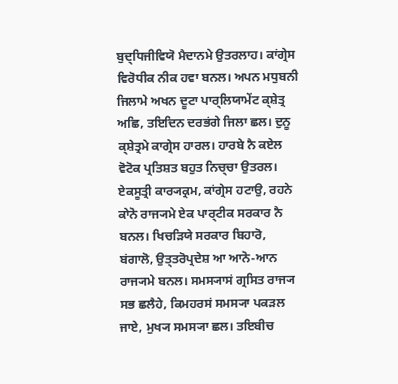ਬੁਦ੍ਧਿਜੀਵਿਯੋ ਮੈਦਾਨਮੇ ਉਤਰਲਾਹ। ਕਾਂਗ੍ਰੇਸ ਵਿਰੋਧੀਕ ਨੀਕ ਹਵਾ ਬਨਲ। ਅਪਨ ਮਧੁਬਨੀ ਜਿਲਾਮੇ ਅਖਨ ਦੂਟਾ ਪਾਰ੍ਲਿਯਾਮੇਂਟ ਕ੍ਸ਼ੇਤ੍ਰ ਅਛਿ, ਤਇਦਿਨ ਦਰਭਂਗੇ ਜਿਲਾ ਛਲ। ਦੁਨੂ ਕ੍ਸ਼ੇਤ੍ਰਮੇ ਕਾਗ੍ਰੇਸ ਹਾਰਲ। ਹਾਰਬੇ ਨੈ ਕਏਲ ਵੋਟੋਕ ਪ੍ਰਤਿਸ਼ਤ ਬਹੁਤ ਨਿਚ੍ਚਾ ਉਤਰਲ। ਏਕਸੂਤ੍ਰੀ ਕਾਰ੍ਯਕ੍ਰਮ, ਕਾਂਗ੍ਰੇਸ ਹਟਾਉ, ਰਹਨੇ ਕਾੇਨੋ ਰਾਜ੍ਯਮੇ ਏਕ ਪਾਰ੍ਟੀਕ ਸਰਕਾਰ ਨੈ ਬਨਲ। ਖਿਚਡ਼ਿਯੇ ਸਰਕਾਰ ਬਿਹਾਰੋ, ਬਂਗਾਲੋ, ਉਤ੍ਤਰੋਪ੍ਰਦੇਸ਼ ਆ ਆਨੋ-ਆਨ ਰਾਜ੍ਯਮੇ ਬਨਲ। ਸਮਸ੍ਯਾਸਂ ਗ੍ਰਸਿਤ ਰਾਜ੍ਯ ਸਭ ਛਲੈਹੇ, ਕਿਮਹਰਸਂ ਸਮਸ੍ਯਾ ਪਕਡ਼ਲ ਜਾਏ, ਮੁਖ੍ਯ ਸਮਸ੍ਯਾ ਛਲ। ਤਇਬੀਚ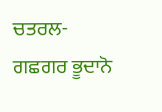ਚਤਰਲ-ਗਛਗਰ ਭੂਦਾਨੋ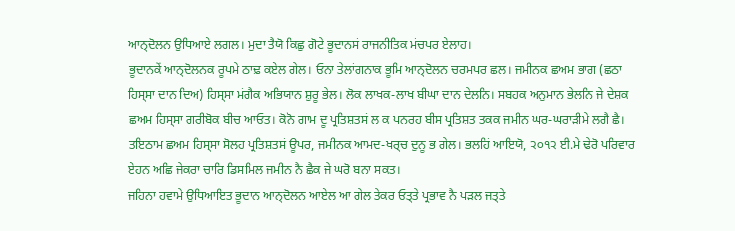ਆਨ੍ਦੋਲਨ ਉਧਿਆਏ ਲਗਲ। ਮੁਦਾ ਤੈਯੋ ਕਿਛੁ ਗੋਟੇ ਭੂਦਾਨਸਂ ਰਾਜਨੀਤਿਕ ਮਂਚਪਰ ਏਲਾਹ।
ਭੂਦਾਨਕੇਂ ਆਨ੍ਦੋਲਨਕ ਰੂਪਮੇ ਠਾਢ਼ ਕਏਲ ਗੇਲ। ਓਨਾ ਤੇਲਾਂਗਨਾਕ ਭੂਮਿ ਆਨ੍ਦੋਲਨ ਚਰਮਪਰ ਛਲ। ਜਮੀਨਕ ਛਅਮ ਭਾਗ (ਛਠਾ ਹਿਸ੍ਸਾ ਦਾਨ ਦਿਅ) ਹਿਸ੍ਸਾ ਮਂਗੈਕ ਅਭਿਯਾਨ ਸ਼ੁਰੂ ਭੇਲ। ਲੋਕ ਲਾਖਕ-ਲਾਖ ਬੀਘਾ ਦਾਨ ਦੇਲਨਿ। ਸਬਹਕ ਅਨੁਮਾਨ ਭੇਲਨਿ ਜੇ ਦੇਸ਼ਕ ਛਅਮ ਹਿਸ੍ਸਾ ਗਰੀਬੋਕ ਬੀਚ ਆਓਤ। ਕੋਨੋ ਗਾਮ ਦੂ ਪ੍ਰਤਿਸ਼ਤਸਂ ਲ ਕ ਪਨਰਹ ਬੀਸ ਪ੍ਰਤਿਸ਼ਤ ਤਕਕ ਜਮੀਨ ਘਰ-ਘਰਾਡ਼ੀਮੇ ਲਗੈ ਛੈ। ਤਇਠਾਮ ਛਅਮ ਹਿਸ੍ਸਾ ਸੋਲਹ ਪ੍ਰਤਿਸ਼ਤਸਂ ਊਪਰ, ਜਮੀਨਕ ਆਮਦ-ਖਰ੍ਚ ਦੁਨੂ ਭ ਗੇਲ। ਭਲਹਿਂ ਆਇਯੋ, ੨੦੧੨ ਈ.ਮੇ ਢੇਰੋ ਪਰਿਵਾਰ ਏਹਨ ਅਛਿ ਜੇਕਰਾ ਚਾਰਿ ਡਿਸਮਿਲ ਜਮੀਨ ਨੈ ਛੈਕ ਜੇ ਘਰੋ ਬਨਾ ਸਕਤ।
ਜਹਿਨਾ ਹਵਾਮੇ ਉਧਿਆਇਤ ਭੂਦਾਨ ਆਨ੍ਦੋਲਨ ਆਏਲ ਆ ਗੇਲ ਤੇਕਰ ਓਤ੍ਤੇ ਪ੍ਰਭਾਵ ਨੈ ਪਡ਼ਲ ਜਤ੍ਤੇ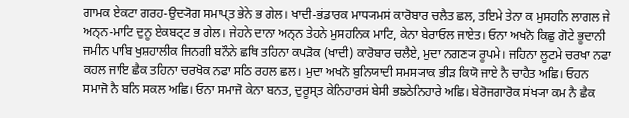ਗਾਮਕ ਏਕਟਾ ਗਰਹ-ਉਦ੍ਯੋਗ ਸਮਾਪ੍ਤ ਭੇਨੇ ਭ ਗੇਲ। ਖਾਦੀ-ਭਂਡਾਰਕ ਮਾਧ੍ਯਮਸਂ ਕਾਰੋਬਾਰ ਚਲੈਤ ਛਲ, ਤਇਮੇ ਤੇਨਾ ਕ ਮੁਸਹਨਿ ਲਾਗਲ ਜੇ ਅਨ੍ਨ-ਮਾਟਿ ਦੁਨੂ ਏਕਬਟ੍ਟ ਭ ਗੇਲ। ਜੇਹਨੇ ਦਾਨਾ ਅਨ੍ਨ ਤੇਹਨੇ ਮੁਸਹਨਿਕ ਮਾਟਿ, ਕੇਨਾ ਬੇਰਾਓਲ ਜਾਏਤ। ਓਨਾ ਅਖਨੋ ਕਿਛੁ ਗੋਟੇ ਭੂਦਾਨੀ ਜਮੀਨ ਪਾਬਿ ਖੁਸ਼ਹਾਲੀਕ ਜਿਨਗੀ ਬਨੌਨੇ ਛਥਿ ਤਹਿਨਾ ਕਪਡ਼ੋਕ (ਖਾਦੀ) ਕਾਰੋਬਾਰ ਚਲੈਏ, ਮੁਦਾ ਨਗਣ੍ਯ ਰੂਪਮੇ। ਜਹਿਨਾ ਲੂਟਮੇ ਚਰਖਾ ਨਫਾ ਕਹਲ ਜਾਇ ਛੈਕ ਤਹਿਨਾ ਚਰਖੋਕ ਨਫਾ ਸਠਿ ਰਹਲ ਛਲ। ਮੁਦਾ ਅਖਨੋ ਬੁਨਿਯਾਦੀ ਸਮਸ੍ਯਾਕ ਭੀਡ਼ ਕਿਯੋ ਜਾਏ ਨੈ ਚਾਹੈਤ ਅਛਿ। ਓਹਨ ਸਮਾਜੋ ਨੈ ਬਨਿ ਸਕਲ ਅਛਿ। ਓਨਾ ਸਮਾਜੋ ਕੇਨਾ ਬਨਤ, ਦੁਰੂਸ੍ਤ ਕੇਨਿਹਾਰਸਂ ਬੇਸੀ ਭਙਠੇਨਿਹਾਰੇ ਅਛਿ। ਬੇਰੋਜਗਾਰੋਕ ਸਂਖ੍ਯਾ ਕਮ ਨੈ ਛੈਕ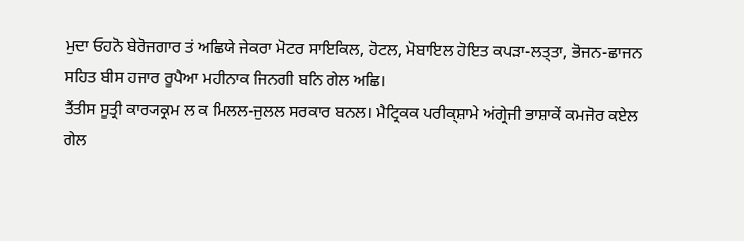ਮੁਦਾ ਓਹਨੋ ਬੇਰੋਜਗਾਰ ਤਂ ਅਛਿਯੇ ਜੇਕਰਾ ਮੋਟਰ ਸਾਇਕਿਲ, ਹੋਟਲ, ਮੋਬਾਇਲ ਹੋਇਤ ਕਪਡ਼ਾ-ਲਤ੍ਤਾ, ਭੋਜਨ-ਛਾਜਨ ਸਹਿਤ ਬੀਸ ਹਜਾਰ ਰੂਪੈਆ ਮਹੀਨਾਕ ਜਿਨਗੀ ਬਨਿ ਗੇਲ ਅਛਿ।
ਤੈਂਤੀਸ ਸੂਤ੍ਰੀ ਕਾਰ੍ਯਕ੍ਰਮ ਲ ਕ ਮਿਲਲ-ਜੁਲਲ ਸਰਕਾਰ ਬਨਲ। ਮੈਟ੍ਰਿਕਕ ਪਰੀਕ੍ਸ਼ਾਮੇ ਅਂਗ੍ਰੇਜੀ ਭਾਸ਼ਾਕੇਂ ਕਮਜੋਰ ਕਏਲ ਗੇਲ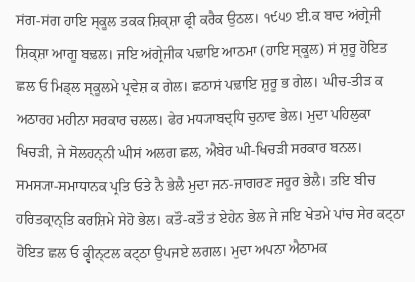ਸਂਗ-ਸਂਗ ਹਾਇ ਸ੍ਕੂਲ ਤਕਕ ਸ਼ਿਕ੍ਸ਼ਾ ਫ੍ਰੀ ਕਰੈਕ ਉਠਲ। ੧੯੫੭ ਈ.ਕ ਬਾਦ ਅਂਗ੍ਰੇਜੀ ਸ਼ਿਕ੍ਸ਼ਾ ਆਗੂ ਬਢ਼ਲ। ਜਇ ਅਂਗ੍ਰੇਜੀਕ ਪਢ਼ਾਇ ਆਠਮਾ (ਹਾਇ ਸ੍ਕੂਲ) ਸਂ ਸ਼ੁਰੂ ਹੋਇਤ ਛਲ ਓ ਮਿਡ੍ਲ ਸ੍ਕੂਲਮੇ ਪ੍ਰਵੇਸ਼ ਕ ਗੇਲ। ਛਠਾਸਂ ਪਢ਼ਾਇ ਸ਼ੁਰੂ ਭ ਗੇਲ। ਘੀਚ-ਤੀਡ਼ ਕ ਅਠਾਰਹ ਮਹੀਨਾ ਸਰਕਾਰ ਚਲਲ। ਫੇਰ ਮਧ੍ਯਾਬਦ੍ਧਿ ਚੁਨਾਵ ਭੇਲ। ਮੁਦਾ ਪਹਿਲੁਕਾ ਖਿਚਡ਼ੀ, ਜੇ ਸੋਲਹਨ੍ਨੀ ਘੀਸਂ ਅਲਗ ਛਲ, ਐਬੇਰ ਘੀ-ਖਿਚਡ਼ੀ ਸਰਕਾਰ ਬਨਲ। ਸਮਸ੍ਯਾ-ਸਮਾਧਾਨਕ ਪ੍ਰਤਿ ਓਤੇ ਨੈ ਭੇਲੈ ਮੁਦਾ ਜਨ-ਜਾਗਰਣ ਜਰੂਰ ਭੇਲੈ। ਤਇ ਬੀਚ ਹਰਿਤਕ੍ਰਾਨ੍ਤਿ ਕਰਸ਼ਿਮੇ ਸੇਹੋ ਭੇਲ। ਕਤੌ-ਕਤੌ ਤਂ ਏਹੇਨ ਭੇਲ ਜੇ ਜਇ ਖੇਤਮੇ ਪਾਂਚ ਸੇਰ ਕਟ੍ਠਾ ਹੋਇਤ ਛਲ ਓ ਕ੍ਵੀਨ੍ਟਲ ਕਟ੍ਠਾ ਉਪਜਏ ਲਗਲ। ਮੁਦਾ ਅਪਨਾ ਐਠਾਮਕ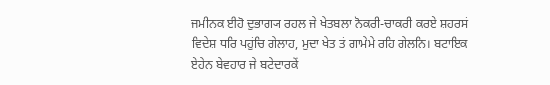ਜਮੀਨਕ ਈਹੋ ਦੁਭਾਗ੍ਯ ਰਹਲ ਜੇ ਖੇਤਬਲਾ ਨੋਕਰੀ-ਚਾਕਰੀ ਕਰਏ ਸ਼ਹਰਸਂ ਵਿਦੇਸ਼ ਧਰਿ ਪਹੁਂਚਿ ਗੇਲਾਹ, ਮੁਦਾ ਖੇਤ ਤਂ ਗਾਮੇਮੇ ਰਹਿ ਗੇਲਨਿ। ਬਟਾਇਕ ਏਹੇਨ ਬੇਵਹਾਰ ਜੇ ਬਟੇਦਾਰਕੇਂ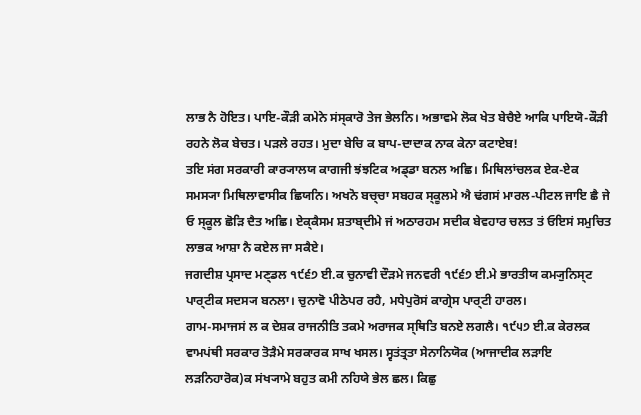ਲਾਭ ਨੈ ਹੋਇਤ। ਪਾਇ-ਕੌਡ਼ੀ ਕਮੇਨੇ ਸਂਸ੍ਕਾਰੋ ਤੇਜ ਭੇਲਨਿ। ਅਭਾਵਮੇ ਲੋਕ ਖੇਤ ਬੇਚੈਏ ਆਕਿ ਪਾਇਯੋ-ਕੌਡ਼ੀ ਰਹਨੇ ਲੋਕ ਬੇਚਤ। ਪਡ਼ਲੇ ਰਹਤ। ਮੁਦਾ ਬੇਚਿ ਕ ਬਾਪ-ਦਾਦਾਕ ਨਾਕ ਕੇਨਾ ਕਟਾਏਬ!
ਤਇ ਸਂਗ ਸਰਕਾਰੀ ਕਾਰ੍ਯਾਲਯ ਕਾਗਜੀ ਝਂਝਟਿਕ ਅਡ੍ਡਾ ਬਨਲ ਅਛਿ। ਮਿਥਿਲਾਂਚਲਕ ਏਕ-ਏਕ ਸਮਸ੍ਯਾ ਮਿਥਿਲਾਵਾਸੀਕ ਛਿਯਨਿ। ਅਖਨੋ ਬਚ੍ਚਾ ਸਬਹਕ ਸ੍ਕੂਲਮੇ ਐ ਢਂਗਸਂ ਮਾਰਲ-ਪੀਟਲ ਜਾਇ ਛੈ ਜੇ ਓ ਸ੍ਕੂਲ ਛੋਡ਼ਿ ਦੈਤ ਅਛਿ। ਏਕ੍ਕੈਸਮ ਸ਼ਤਾਬ੍ਦੀਮੇ ਜਂ ਅਠਾਰਹਮ ਸਦੀਕ ਬੇਵਹਾਰ ਚਲਤ ਤਂ ਓਇਸਂ ਸਮੁਚਿਤ ਲਾਭਕ ਆਸ਼ਾ ਨੈ ਕਏਲ ਜਾ ਸਕੈਏ।
ਜਗਦੀਸ਼ ਪ੍ਰਸਾਦ ਮਣ੍ਡਲ ੧੯੬੭ ਈ.ਕ ਚੁਨਾਵੀ ਦੌਡ਼ਮੇ ਜਨਵਰੀ ੧੯੬੭ ਈ.ਮੇ ਭਾਰਤੀਯ ਕਮ੍ਯੁਨਿਸ੍ਟ ਪਾਰ੍ਟੀਕ ਸਦਸ੍ਯ ਬਨਲਾ। ਚੁਨਾਵੋ ਪੀਠੇਪਰ ਰਹੈ, ਮਧੇਪੁਰੋਸਂ ਕਾਗ੍ਰੇਸ ਪਾਰ੍ਟੀ ਹਾਰਲ।
ਗਾਮ-ਸਮਾਜਸਂ ਲ ਕ ਦੇਸ਼ਕ ਰਾਜਨੀਤਿ ਤਕਮੇ ਅਰਾਜਕ ਸ੍ਥਿਤਿ ਬਨਏ ਲਗਲੈ। ੧੯੫੭ ਈ.ਕ ਕੇਰਲਕ ਵਾਮਪਂਥੀ ਸਰਕਾਰ ਤੋਡ਼ੈਮੇ ਸਰਕਾਰਕ ਸਾਖ ਖਸਲ। ਸ੍ਵਤਂਤ੍ਰਤਾ ਸੇਨਾਨਿਯੋਕ (ਆਜਾਦੀਕ ਲਡ਼ਾਇ ਲਡ਼ਨਿਹਾਰੋਕ)ਕ ਸਂਖ੍ਯਾਮੇ ਬਹੁਤ ਕਮੀ ਨਹਿਯੇ ਭੇਲ ਛਲ। ਕਿਛੁ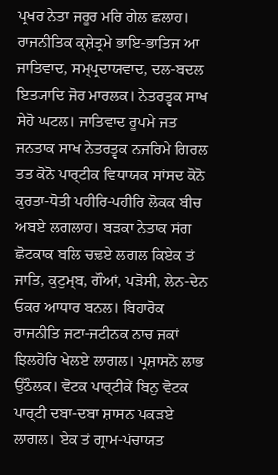ਪ੍ਰਖਰ ਨੇਤਾ ਜਰੂਰ ਮਰਿ ਗੇਲ ਛਲਾਹ। ਰਾਜਨੀਤਿਕ ਕ੍ਸ਼ੇਤ੍ਰਮੇ ਭਾਇ-ਭਾਤਿਜ ਆ ਜਾਤਿਵਾਦ, ਸਮ੍ਪ੍ਰਦਾਯਵਾਦ, ਦਲ-ਬਦਲ ਇਤ੍ਯਾਦਿ ਜੋਰ ਮਾਰਲਕ। ਨੇਤਰਤ੍ਵਕ ਸਾਖ ਸੇਹੋ ਘਟਲ। ਜਾਤਿਵਾਦ ਰੂਪਮੇ ਜਤ ਜਨਤਾਕ ਸਾਖ ਨੇਤਰਤ੍ਵਕ ਨਜਰਿਮੇ ਗਿਰਲ ਤਤ ਕੋਨੋ ਪਾਰ੍ਟੀਕ ਵਿਧਾਯਕ ਸਾਂਸਦ ਕੋਨੋ ਕੁਰਤਾ-ਧੋਤੀ ਪਹੀਰਿ-ਪਹੀਰਿ ਲੋਕਕ ਬੀਚ ਅਬਏ ਲਗਲਾਹ। ਬਡ਼ਕਾ ਨੇਤਾਕ ਸਂਗ ਛੋਟਕਾਕ ਬਲਿ ਚਢ਼ਏ ਲਗਲ ਕਿਏਕ ਤਂ ਜਾਤਿ, ਕੁਟੁਮ੍ਬ, ਗੌਆਂ, ਪੜੋਸੀ, ਲੇਨ-ਦੇਨ ਓਕਰ ਆਧਾਰ ਬਨਲ। ਬਿਹਾਰੋਕ ਰਾਜਨੀਤਿ ਜਟਾ-ਜਟੀਨਕ ਨਾਚ ਜਕਾਂ ਝਿਲਹੋਰਿ ਖੇਲਏ ਲਾਗਲ। ਪ੍ਰਸ਼ਾਸਨੋ ਲਾਭ ਉਠੌਲਕ। ਵੋਟਕ ਪਾਰ੍ਟੀਕੇਂ ਬਿਨੁ ਵੋਟਕ ਪਾਰ੍ਟੀ ਦਬਾ-ਦਬਾ ਸ਼ਾਸਨ ਪਕਡ਼ਏ ਲਾਗਲ। ਏਕ ਤਂ ਗ੍ਰਾਮ-ਪਂਚਾਯਤ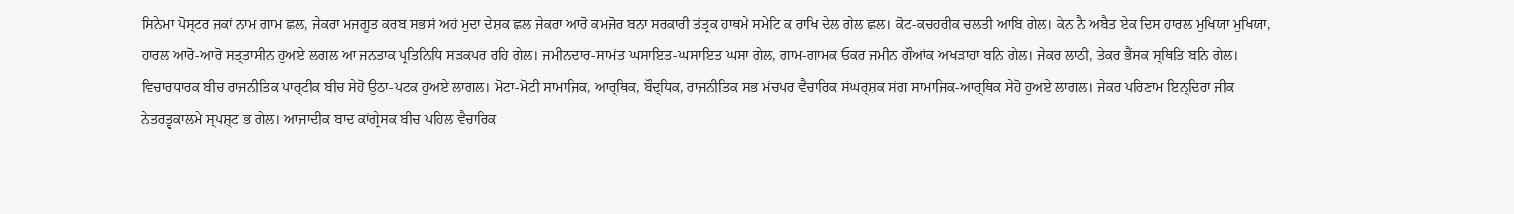ਸਿਨੇਮਾ ਪੋਸ੍ਟਰ ਜਕਾਂ ਨਾਮ ਗਾਮ ਛਲ, ਜੇਕਰਾ ਮਜਗੂਤ ਕਰਬ ਸਭਸਂ ਅਹਂ ਮੁਦਾ ਦੇਸ਼ਕ ਛਲ ਜੇਕਰਾ ਆਰੋ ਕਮਜੋਰ ਬਨਾ ਸਰਕਾਰੀ ਤਂਤ੍ਰਕ ਹਾਥਮੇ ਸਮੇਟਿ ਕ ਰਾਖਿ ਦੇਲ ਗੇਲ ਛਲ। ਕੋਟ-ਕਚਹਰੀਕ ਚਲਤੀ ਆਬਿ ਗੇਲ। ਕੇਨ ਨੈ ਅਬੈਤ ਏਕ ਦਿਸ ਹਾਰਲ ਮੁਖਿਯਾ ਮੁਖਿਯਾ, ਹਾਰਲ ਆਰੋ-ਆਰੋ ਸਤ੍ਤਾਸੀਨ ਹੁਅਏ ਲਗਲ ਆ ਜਨਤਾਕ ਪ੍ਰਤਿਨਿਧਿ ਸਡ਼ਕਪਰ ਰਹਿ ਗੇਲ। ਜਮੀਨਦਾਰ-ਸਾਮਂਤ ਘਸਾਇਤ-ਘਸਾਇਤ ਘਸਾ ਗੇਲ, ਗਾਮ-ਗਾਮਕ ਓਕਰ ਜਮੀਨ ਗੌਆਂਕ ਅਖਡ਼ਾਹਾ ਬਨਿ ਗੇਲ। ਜੇਕਰ ਲਾਠੀ, ਤੇਕਰ ਭੈਂਸਕ ਸ੍ਥਿਤਿ ਬਨਿ ਗੇਲ।
ਵਿਚਾਰਧਾਰਕ ਬੀਚ ਰਾਜਨੀਤਿਕ ਪਾਰ੍ਟੀਕ ਬੀਚ ਸੇਹੋ ਉਠਾ-ਪਟਕ ਹੁਅਏ ਲਾਗਲ। ਮੋਟਾ-ਮੋਟੀ ਸਾਮਾਜਿਕ, ਆਰ੍ਥਿਕ, ਬੌਦ੍ਧਿਕ, ਰਾਜਨੀਤਿਕ ਸਭ ਮਂਚਪਰ ਵੈਚਾਰਿਕ ਸਂਘਰ੍ਸ਼ਕ ਸਂਗ ਸਾਮਾਜਿਕ-ਆਰ੍ਥਿਕ ਸੇਹੋ ਹੁਅਏ ਲਾਗਲ। ਜੇਕਰ ਪਰਿਣਾਮ ਇਨ੍ਦਿਰਾ ਜੀਕ ਨੇਤਰਤ੍ਵਕਾਲਮੇ ਸ੍ਪਸ਼੍ਟ ਭ ਗੇਲ। ਆਜਾਦੀਕ ਬਾਦ ਕਾਂਗ੍ਰੇਸਕ ਬੀਚ ਪਹਿਲ ਵੈਚਾਰਿਕ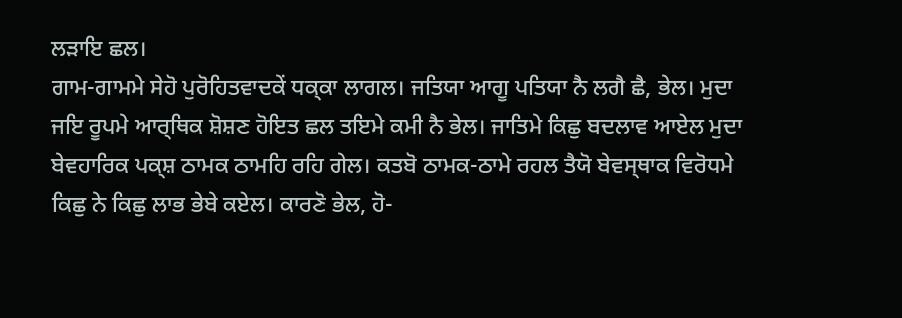ਲਡ਼ਾਇ ਛਲ।
ਗਾਮ-ਗਾਮਮੇ ਸੇਹੋ ਪੁਰੋਹਿਤਵਾਦਕੇਂ ਧਕ੍ਕਾ ਲਾਗਲ। ਜਤਿਯਾ ਆਗੂ ਪਤਿਯਾ ਨੈ ਲਗੈ ਛੈ, ਭੇਲ। ਮੁਦਾ ਜਇ ਰੂਪਮੇ ਆਰ੍ਥਿਕ ਸ਼ੋਸ਼ਣ ਹੋਇਤ ਛਲ ਤਇਮੇ ਕਮੀ ਨੈ ਭੇਲ। ਜਾਤਿਮੇ ਕਿਛੁ ਬਦਲਾਵ ਆਏਲ ਮੁਦਾ ਬੇਵਹਾਰਿਕ ਪਕ੍ਸ਼ ਠਾਮਕ ਠਾਮਹਿ ਰਹਿ ਗੇਲ। ਕਤਬੋ ਠਾਮਕ-ਠਾਮੇ ਰਹਲ ਤੈਯੋ ਬੇਵਸ੍ਥਾਕ ਵਿਰੋਧਮੇ ਕਿਛੁ ਨੇ ਕਿਛੁ ਲਾਭ ਭੇਬੇ ਕਏਲ। ਕਾਰਣੋ ਭੇਲ, ਹੋ-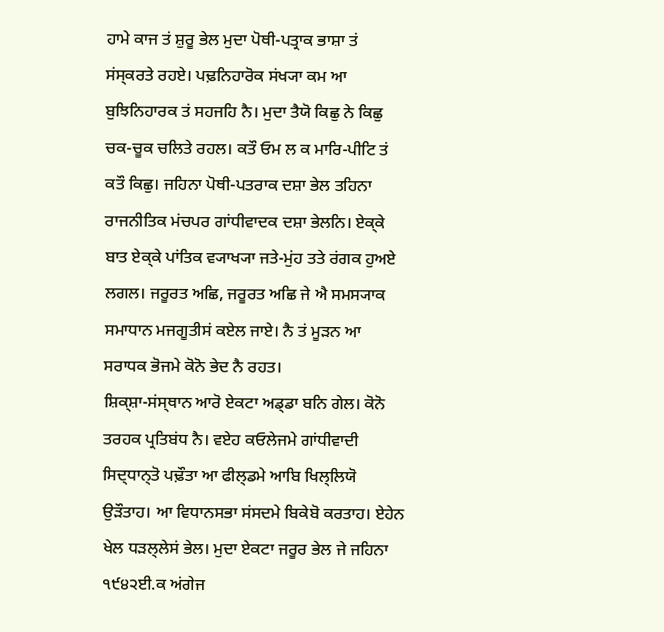ਹਾਮੇ ਕਾਜ ਤਂ ਸ਼ੁਰੂ ਭੇਲ ਮੁਦਾ ਪੋਥੀ-ਪਤ੍ਰਾਕ ਭਾਸ਼ਾ ਤਂ ਸਂਸ੍ਕਰਤੇ ਰਹਏ। ਪਢ਼ਨਿਹਾਰੋਕ ਸਂਖ੍ਯਾ ਕਮ ਆ ਬੁਝਿਨਿਹਾਰਕ ਤਂ ਸਹਜਹਿ ਨੈ। ਮੁਦਾ ਤੈਯੋ ਕਿਛੁ ਨੇ ਕਿਛੁ ਚਕ-ਚੂਕ ਚਲਿਤੇ ਰਹਲ। ਕਤੌ ਓਮ ਲ ਕ ਮਾਰਿ-ਪੀਟਿ ਤਂ ਕਤੌ ਕਿਛੁ। ਜਹਿਨਾ ਪੋਥੀ-ਪਤਰਾਕ ਦਸ਼ਾ ਭੇਲ ਤਹਿਨਾ ਰਾਜਨੀਤਿਕ ਮਂਚਪਰ ਗਾਂਧੀਵਾਦਕ ਦਸ਼ਾ ਭੇਲਨਿ। ਏਕ੍ਕੇ ਬਾਤ ਏਕ੍ਕੇ ਪਾਂਤਿਕ ਵ੍ਯਾਖ੍ਯਾ ਜਤੇ-ਮੁਂਹ ਤਤੇ ਰਂਗਕ ਹੁਅਏ ਲਗਲ। ਜਰੂਰਤ ਅਛਿ, ਜਰੂਰਤ ਅਛਿ ਜੇ ਐ ਸਮਸ੍ਯਾਕ ਸਮਾਧਾਨ ਮਜਗੂਤੀਸਂ ਕਏਲ ਜਾਏ। ਨੈ ਤਂ ਮੂਡ਼ਨ ਆ ਸਰਾਧਕ ਭੋਜਮੇ ਕੋਨੋ ਭੇਦ ਨੈ ਰਹਤ।
ਸ਼ਿਕ੍ਸ਼ਾ-ਸਂਸ੍ਥਾਨ ਆਰੋ ਏਕਟਾ ਅਡ੍ਡਾ ਬਨਿ ਗੇਲ। ਕੋਨੋ ਤਰਹਕ ਪ੍ਰਤਿਬਂਧ ਨੈ। ਵਏਹ ਕਓਲੇਜਮੇ ਗਾਂਧੀਵਾਦੀ ਸਿਦ੍ਧਾਨ੍ਤੋ ਪਢ਼ੌਤਾ ਆ ਫੀਲ੍ਡਮੇ ਆਬਿ ਖਿਲ੍ਲਿਯੋ ਉਡ਼ੌਤਾਹ। ਆ ਵਿਧਾਨਸਭਾ ਸਂਸਦਮੇ ਬਿਕੇਬੋ ਕਰਤਾਹ। ਏਹੇਨ ਖੇਲ ਧਡ਼ਲ੍ਲੇਸਂ ਭੇਲ। ਮੁਦਾ ਏਕਟਾ ਜਰੂਰ ਭੇਲ ਜੇ ਜਹਿਨਾ ੧੯੪੨ਈ.ਕ ਅਂਗੇਜ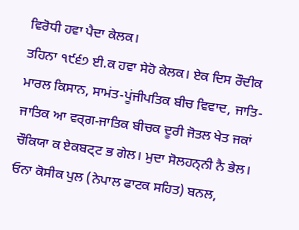ਵਿਰੋਧੀ ਹਵਾ ਪੈਦਾ ਕੇਲਕ।
ਤਹਿਨਾ ੧੯੬੭ ਈ.ਕ ਹਵਾ ਸੇਹੋ ਕੇਲਕ। ਏਕ ਦਿਸ ਰੌਦੀਕ ਮਾਰਲ ਕਿਸਾਨ, ਸਾਮਂਤ-ਪੂਂਜੀਪਤਿਕ ਬੀਚ ਵਿਵਾਦ, ਜਾਤਿ-ਜਾਤਿਕ ਆ ਵਰ੍ਗ-ਜਾਤਿਕ ਬੀਚਕ ਦੂਰੀ ਜੋਤਲ ਖੇਤ ਜਕਾਂ ਚੌਕਿਯਾ ਕ ਏਕਬਟ੍ਟ ਭ ਗੇਲ। ਮੁਦਾ ਸੋਲਹਨ੍ਨੀ ਨੈ ਭੇਲ। ਓਨਾ ਕੋਸੀਕ ਪੁਲ (ਨੇਪਾਲ ਫਾਟਕ ਸਹਿਤ) ਬਨਲ,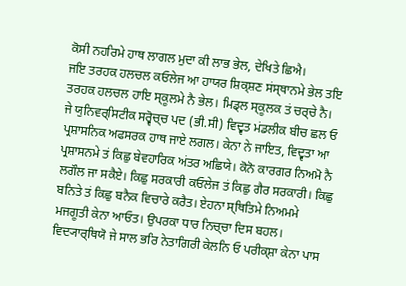ਕੋਸੀ ਨਹਰਿਮੇ ਹਾਥ ਲਾਗਲ ਮੁਦਾ ਕੀ ਲਾਭ ਭੇਲ, ਦੇਖਿਤੇ ਛਿਐ।
ਜਇ ਤਰਹਕ ਹਲਚਲ ਕਓਲੇਜ ਆ ਹਾਯਰ ਸ਼ਿਕ੍ਸ਼ਣ ਸਂਸ੍ਥਾਨਮੇ ਭੇਲ ਤਇ ਤਰਹਕ ਹਲਚਲ ਹਾਇ ਸ੍ਕੂਲਮੇ ਨੈ ਭੇਲ। ਮਿਡ੍ਲ ਸ੍ਕੂਲਕ ਤਂ ਚਰ੍ਚੇ ਨੈ। ਜੇ ਯੁਨਿਵਰ੍ਸਿਟੀਕ ਸਰ੍ਵੋਚ੍ਚ ਪਦ (ਭੀ.ਸੀ) ਵਿਦ੍ਵਤ ਮਂਡਲੀਕ ਬੀਚ ਛਲ ਓ ਪ੍ਰਸ਼ਾਸਨਿਕ ਅਫਸਰਕ ਹਾਥ ਜਾਏ ਲਗਲ। ਕੇਨਾ ਨੇ ਜਾਇਤ, ਵਿਦ੍ਵਤਾ ਆ ਪ੍ਰਸ਼ਾਸਨਮੇ ਤਂ ਕਿਛੁ ਬੇਵਹਾਰਿਕ ਅਂਤਰ ਅਛਿਯੇ। ਕੋਨੋ ਕਾਰਗਰ ਨਿਅਮੋ ਨੈ ਲਗੌਲ ਜਾ ਸਕੈਏ। ਕਿਛੁ ਸਰਕਾਰੀ ਕਓਲੇਜ ਤਂ ਕਿਛੁ ਗੈਰ ਸਰਕਾਰੀ। ਕਿਛੁ ਬਨਿਤੇ ਤਂ ਕਿਛੁ ਬਨੈਕ ਵਿਚਾਰੇ ਕਰੈਤ। ਏਹਨਾ ਸ੍ਥਿਤਿਮੇ ਨਿਅਮਮੇ ਮਜਗੂਤੀ ਕੇਨਾ ਆਓਤ। ਉਪਰਕਾ ਧਾਰ ਨਿਚ੍ਚਾ ਦਿਸ ਬਹਲ। ਵਿਦ੍ਯਾਰ੍ਥਿਯੋ ਜੇ ਸਾਲ ਭਰਿ ਨੇਤਾਗਿਰੀ ਕੇਲਨਿ ਓ ਪਰੀਕ੍ਸ਼ਾ ਕੇਨਾ ਪਾਸ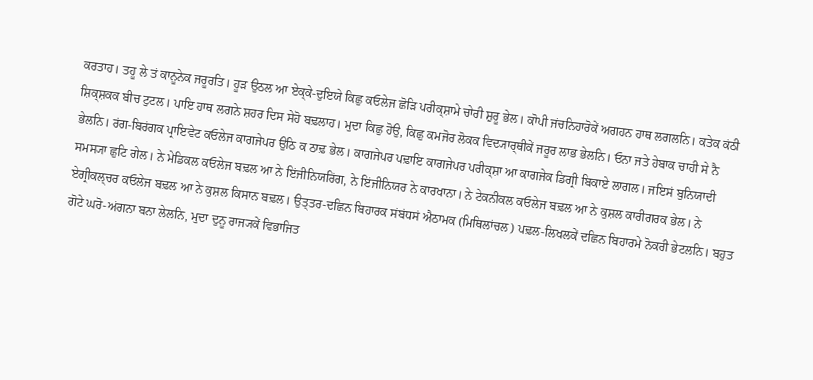ਕਰਤਾਹ। ਤਹੂ ਲੇ ਤਂ ਕਾਨੂਨੇਕ ਜਰੂਰਤਿ। ਹੂਡ਼ ਉਠਲ ਆ ਏਕ੍ਕੇ-ਦੁਇਯੇ ਕਿਛੁ ਕਓਲੇਜ ਛੋਡ਼ਿ ਪਰੀਕ੍ਸ਼ਾਮੇ ਚਾੇਰੀ ਸ਼ੁਰੂ ਭੇਲ। ਕਾੋਪੀ ਜਂਚਨਿਹਾਰੋਕੇਂ ਅਗਹਨ ਹਾਥ ਲਗਲਨਿ। ਕਤੇਕ ਕਂਠੀ ਸ਼ਿਕ੍ਸ਼ਕਕ ਬੀਚ ਟੁਟਲ। ਪਾਇ ਹਾਥ ਲਗਨੇ ਸ਼ਹਰ ਦਿਸ ਸੇਹੋ ਬਢ਼ਲਾਹ। ਮੁਦਾ ਕਿਛੁ ਹੋਉ, ਕਿਛੁ ਕਮਜੋਰ ਲੋਕਕ ਵਿਦ੍ਯਾਰ੍ਥੀਕੇਂ ਜਰੂਰ ਲਾਭ ਭੇਲਨਿ। ਓਨਾ ਜਤੇ ਹੇਬਾਕ ਚਾਹੀ ਸੇ ਨੈ ਭੇਲਨਿ। ਰਂਗ-ਬਿਰਂਗਕ ਪ੍ਰਾਇਵੇਟ ਕਓਲੇਜ ਕਾਗਜੇਪਰ ਉਠਿ ਕ ਠਾਢ਼ ਭੇਲ। ਕਾਗਜੇਪਰ ਪਢ਼ਾਇ ਕਾਗਜੇਪਰ ਪਰੀਕ੍ਸ਼ਾ ਆ ਕਾਗਜੇਕ ਡਿਗ੍ਰੀ ਬਿਕਾਏ ਲਾਗਲ। ਜਇਸਂ ਬੁਨਿਯਾਦੀ ਸਮਸ੍ਯਾ ਛੁਟਿ ਗੇਲ। ਨੇ ਮੇਡਿਕਲ ਕਓਲੇਜ ਬਢ਼ਲ ਆ ਨੇ ਇਂਜੀਨਿਯਰਿਂਗ, ਨੇ ਇਂਜੀਨਿਯਰ ਨੇ ਕਾਰਖਾਨਾ। ਨੇ ਟੇਕਨੀਕਲ ਕਓਲੇਜ ਬਢ਼ਲ ਆ ਨੇ ਕੁਸ਼ਲ ਕਾਰੀਗਰਕ ਭੇਲ। ਨੇ ਏਗ੍ਰੀਕਲ੍ਚਰ ਕਓਲੇਜ ਬਢ਼ਲ ਆ ਨੇ ਕੁਸ਼ਲ ਕਿਸਾਨ ਬਢ਼ਲ। ਉਤ੍ਤਰ-ਦਛਿਨ ਬਿਹਾਰਕ ਸਂਬਂਧਸਂ ਐਠਾਮਕ (ਮਿਥਿਲਾਂਚਲ) ਪਢ਼ਲ-ਲਿਖਲਕੇਂ ਦਛਿਨ ਬਿਹਾਰਮੇ ਨੋਕਰੀ ਭੇਟਲਨਿ। ਬਹੁਤ ਗੋਟੇ ਘਰੋ-ਅਂਗਨਾ ਬਨਾ ਲੇਲਨਿ, ਮੁਦਾ ਦੁਨੂ ਰਾਜ੍ਯਕੇਂ ਵਿਭਾਜਿਤ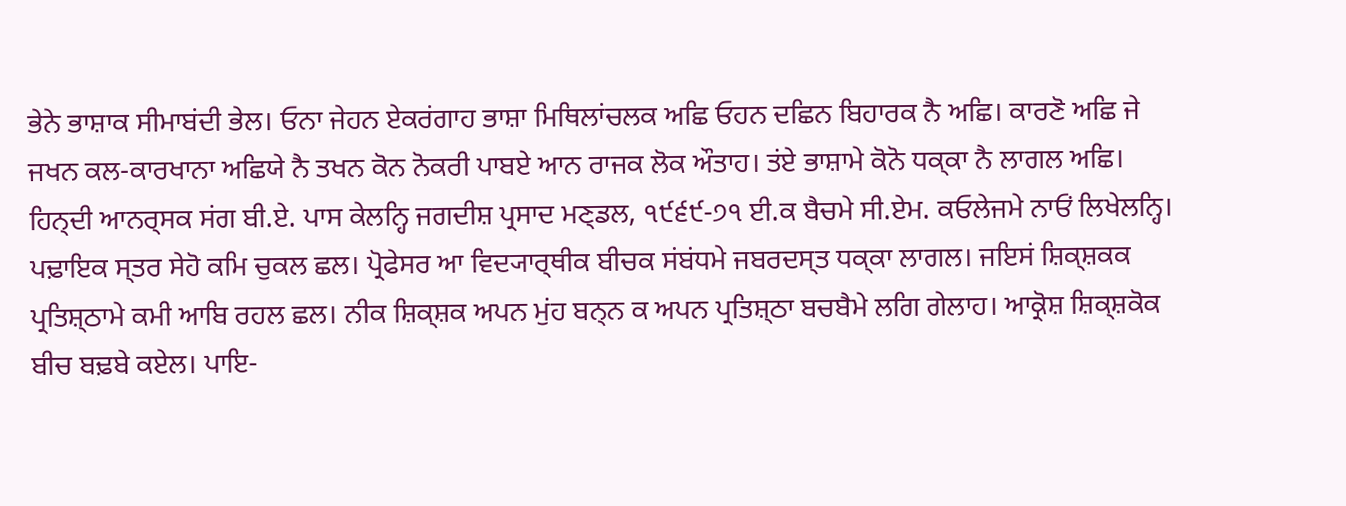ਭੇਨੇ ਭਾਸ਼ਾਕ ਸੀਮਾਬਂਦੀ ਭੇਲ। ਓਨਾ ਜੇਹਨ ਏਕਰਂਗਾਹ ਭਾਸ਼ਾ ਮਿਥਿਲਾਂਚਲਕ ਅਛਿ ਓਹਨ ਦਛਿਨ ਬਿਹਾਰਕ ਨੈ ਅਛਿ। ਕਾਰਣੋ ਅਛਿ ਜੇ ਜਖਨ ਕਲ-ਕਾਰਖਾਨਾ ਅਛਿਯੇ ਨੈ ਤਖਨ ਕੋਨ ਨੋਕਰੀ ਪਾਬਏ ਆਨ ਰਾਜਕ ਲੋਕ ਔਤਾਹ। ਤਂਏ ਭਾਸ਼ਾਮੇ ਕੋਨੋ ਧਕ੍ਕਾ ਨੈ ਲਾਗਲ ਅਛਿ।
ਹਿਨ੍ਦੀ ਆਨਰ੍ਸਕ ਸਂਗ ਬੀ.ਏ. ਪਾਸ ਕੇਲਨ੍ਹਿ ਜਗਦੀਸ਼ ਪ੍ਰਸਾਦ ਮਣ੍ਡਲ, ੧੯੬੯-੭੧ ਈ.ਕ ਬੈਚਮੇ ਸੀ.ਏਮ. ਕਓਲੇਜਮੇ ਨਾਓਂ ਲਿਖੇਲਨ੍ਹਿ। ਪਢ਼ਾਇਕ ਸ੍ਤਰ ਸੇਹੋ ਕਮਿ ਚੁਕਲ ਛਲ। ਪ੍ਰੋਫੇਸਰ ਆ ਵਿਦ੍ਯਾਰ੍ਥੀਕ ਬੀਚਕ ਸਂਬਂਧਮੇ ਜਬਰਦਸ੍ਤ ਧਕ੍ਕਾ ਲਾਗਲ। ਜਇਸਂ ਸ਼ਿਕ੍ਸ਼ਕਕ ਪ੍ਰਤਿਸ਼੍ਠਾਮੇ ਕਮੀ ਆਬਿ ਰਹਲ ਛਲ। ਨੀਕ ਸ਼ਿਕ੍ਸ਼ਕ ਅਪਨ ਮੁਂਹ ਬਨ੍ਨ ਕ ਅਪਨ ਪ੍ਰਤਿਸ਼੍ਠਾ ਬਚਬੈਮੇ ਲਗਿ ਗੇਲਾਹ। ਆਕ੍ਰੋਸ਼ ਸ਼ਿਕ੍ਸ਼ਕੋਕ ਬੀਚ ਬਢ਼ਬੇ ਕਏਲ। ਪਾਇ-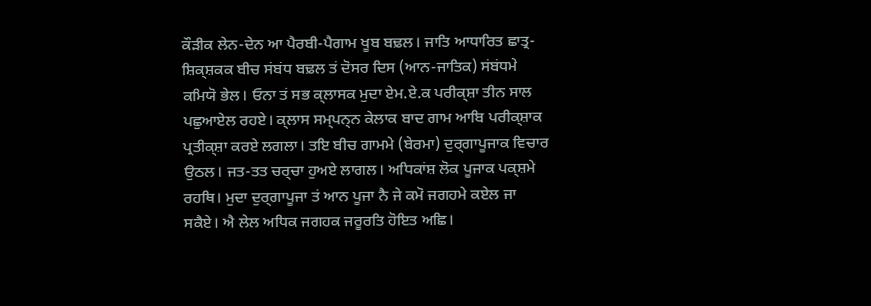ਕੌਡ਼ੀਕ ਲੇਨ-ਦੇਨ ਆ ਪੈਰਬੀ-ਪੈਗਾਮ ਖੂਬ ਬਢ਼ਲ। ਜਾਤਿ ਆਧਾਰਿਤ ਛਾਤ੍ਰ-ਸ਼ਿਕ੍ਸ਼ਕਕ ਬੀਚ ਸਂਬਂਧ ਬਢ਼ਲ ਤਂ ਦੋਸਰ ਦਿਸ (ਆਨ-ਜਾਤਿਕ) ਸਂਬਂਧਮੇ ਕਮਿਯੋ ਭੇਲ। ਓਨਾ ਤਂ ਸਭ ਕ੍ਲਾਸਕ ਮੁਦਾ ਏਮ.ਏ.ਕ ਪਰੀਕ੍ਸ਼ਾ ਤੀਨ ਸਾਲ ਪਛੁਆਏਲ ਰਹਏ। ਕ੍ਲਾਸ ਸਮ੍ਪਨ੍ਨ ਕੇਲਾਕ ਬਾਦ ਗਾਮ ਆਬਿ ਪਰੀਕ੍ਸ਼ਾਕ ਪ੍ਰਤੀਕ੍ਸ਼ਾ ਕਰਏ ਲਗਲਾ। ਤਇ ਬੀਚ ਗਾਮਮੇ (ਬੇਰਮਾ) ਦੁਰ੍ਗਾਪੂਜਾਕ ਵਿਚਾਰ ਉਠਲ। ਜਤ-ਤਤ ਚਰ੍ਚਾ ਹੁਅਏ ਲਾਗਲ। ਅਧਿਕਾਂਸ਼ ਲੋਕ ਪੂਜਾਕ ਪਕ੍ਸ਼ਮੇ ਰਹਥਿ। ਮੁਦਾ ਦੁਰ੍ਗਾਪੂਜਾ ਤਂ ਆਨ ਪੂਜਾ ਨੈ ਜੇ ਕਮੋ ਜਗਹਮੇ ਕਏਲ ਜਾ ਸਕੈਏ। ਐ ਲੇਲ ਅਧਿਕ ਜਗਹਕ ਜਰੂਰਤਿ ਹੋਇਤ ਅਛਿ।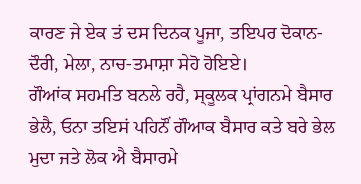ਕਾਰਣ ਜੇ ਏਕ ਤਂ ਦਸ ਦਿਨਕ ਪੂਜਾ, ਤਇਪਰ ਦੋਕਾਨ-ਦੌਰੀ, ਮੇਲਾ, ਨਾਚ-ਤਮਾਸ਼ਾ ਸੇਹੋ ਹੋਇਏ।
ਗੌਆਂਕ ਸਹਮਤਿ ਬਨਲੇ ਰਹੈ, ਸ੍ਕੂਲਕ ਪ੍ਰਾਂਗਨਮੇ ਬੈਸਾਰ ਭੇਲੈ, ਓਨਾ ਤਇਸਂ ਪਹਿਨੌਂ ਗੌਆਕ ਬੈਸਾਰ ਕਤੇ ਬਰੇ ਭੇਲ ਮੁਦਾ ਜਤੇ ਲੋਕ ਐ ਬੈਸਾਰਮੇ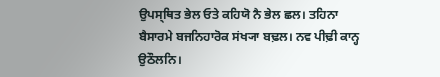ਉਪਸ੍ਥਿਤ ਭੇਲ ਓਤੇ ਕਹਿਯੋ ਨੈ ਭੇਲ ਛਲ। ਤਹਿਨਾ ਬੈਸਾਰਮੇ ਬਜਨਿਹਾਰੋਕ ਸਂਖ੍ਯਾ ਬਢ਼ਲ। ਨਵ ਪੀਢ਼ੀ ਕਾਨ੍ਹ ਉਠੌਲਨਿ।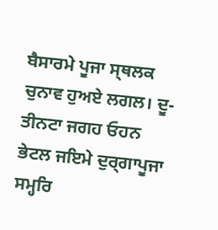ਬੈਸਾਰਮੇ ਪੂਜਾ ਸ੍ਥਲਕ ਚੁਨਾਵ ਹੁਅਏ ਲਗਲ। ਦੂ-ਤੀਨਟਾ ਜਗਹ ਓਹਨ ਭੇਟਲ ਜਇਮੇ ਦੁਰ੍ਗਾਪੂਜਾ ਸਮ੍ਹਰਿ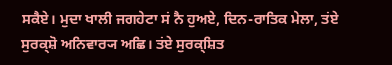ਸਕੈਏ। ਮੁਦਾ ਖਾਲੀ ਜਗਹੇਟਾ ਸਂ ਨੈ ਹੁਅਏ, ਦਿਨ-ਰਾਤਿਕ ਮੇਲਾ, ਤਂਏ ਸੁਰਕ੍ਸ਼ੋ ਅਨਿਵਾਰ੍ਯ ਅਛਿ। ਤਂਏ ਸੁਰਕ੍ਸ਼ਿਤ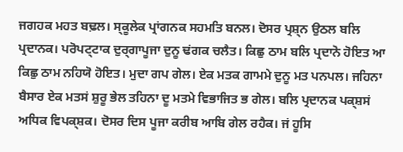ਜਗਹਕ ਮਹਤ ਬਢ਼ਲ। ਸ੍ਕੂਲੇਕ ਪ੍ਰਾਂਗਨਕ ਸਹਮਤਿ ਬਨਲ। ਦੋਸਰ ਪ੍ਰਸ਼੍ਨ ਉਠਲ ਬਲਿ ਪ੍ਰਦਾਨਕ। ਪਰੋਪਟ੍ਟਾਕ ਦੁਰ੍ਗਾਪੂਜਾ ਦੁਨੂ ਢਂਗਕ ਚਲੈਤ। ਕਿਛੁ ਠਾਮ ਬਲਿ ਪ੍ਰਦਾਨੋ ਹੋਇਤ ਆ ਕਿਛੁ ਠਾਮ ਨਹਿਯੋ ਹੋਇਤ। ਮੁਦਾ ਗਪ ਗੇਲ। ਏਕ ਮਤਕ ਗਾਮਮੇ ਦੁਨੂ ਮਤ ਪਨਪਲ। ਜਹਿਨਾ ਬੈਸਾਰ ਏਕ ਮਤਸਂ ਸ਼ੁਰੂ ਭੇਲ ਤਹਿਨਾ ਦੂ ਮਤਮੇ ਵਿਭਾਜਿਤ ਭ ਗੇਲ। ਬਲਿ ਪ੍ਰਦਾਨਕ ਪਕ੍ਸ਼ਸਂ ਅਧਿਕ ਵਿਪਕ੍ਸ਼ਕ। ਦੋਸਰ ਦਿਸ ਪੂਜਾ ਕਰੀਬ ਆਬਿ ਗੇਲ ਰਹੈਕ। ਜਂ ਹੂਸਿ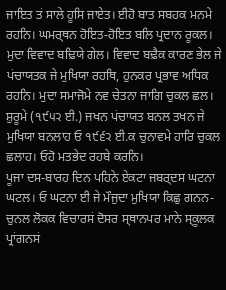ਜਾਇਤ ਤਂ ਸਾਲੇ ਹੂਸਿ ਜਾਏਤ। ਈਹੋ ਬਾਤ ਸਬਹਕ ਮਨਮੇ ਰਹਨਿ। ਘਮਰ੍ਥਨ ਹੋਇਤ-ਹੋਇਤ ਬਲਿ ਪ੍ਰਦਾਨ ਰੂਕਲ। ਮੁਦਾ ਵਿਵਾਦ ਬਢ਼ਿਯੇ ਗੇਲ। ਵਿਵਾਦ ਬਢ਼ੈਕ ਕਾਰਣ ਭੇਲ ਜੇ ਪਂਚਾਯਤਕ ਜੇ ਮੁਖਿਯਾ ਰਹਥਿ, ਹੁਨਕਰ ਪ੍ਰਭਾਵ ਅਧਿਕ ਰਹਨਿ। ਮੁਦਾ ਸਮਾਜੋਮੇ ਨਵ ਚੇਤਨਾ ਜਾਗਿ ਚੁਕਲ ਛਲ। ਸ਼ੁਰੂਮੇ (੧੯੫੨ ਈ.) ਜਖਨ ਪਂਚਾਯਤ ਬਨਲ ਤਖਨ ਜੇ ਮੁਖਿਯਾ ਬਨਲਾਹ ਓ ੧੯੬੨ ਈ.ਕ ਚੁਨਾਵਮੇ ਹਾਰਿ ਚੁਕਲ ਛਲਾਹ। ਓਹੋ ਮਤਭੇਦ ਰਹਬੇ ਕਰਨਿ।
ਪੂਜਾ ਦਸ-ਬਾਰਹ ਦਿਨ ਪਹਿਨੇ ਏਕਟਾ ਜਬਰ੍ਦਸ ਘਟਨਾ ਘਟਲ। ਓ ਘਟਨਾ ਈ ਜੇ ਮੌਜੁਦਾ ਮੁਖਿਯਾ ਕਿਛੁ ਗਨਨ-ਚੁਨਲ ਲੋਕਕ ਵਿਚਾਰਸਂ ਦੋਸਰ ਸ੍ਥਾਨਪਰ ਮਾਨੇ ਸ੍ਕੂਲਕ ਪ੍ਰਾਂਗਨਸਂ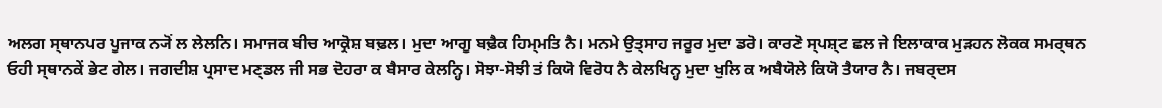ਅਲਗ ਸ੍ਥਾਨਪਰ ਪੂਜਾਕ ਨ੍ਯੋਂ ਲ ਲੇਲਨਿ। ਸਮਾਜਕ ਬੀਚ ਆਕ੍ਰੋਸ਼ ਬਢ਼ਲ। ਮੁਦਾ ਆਗੂ ਬਢ਼ੈਕ ਹਿਮ੍ਮਤਿ ਨੈ। ਮਨਮੇ ਉਤ੍ਸਾਹ ਜਰੂਰ ਮੁਦਾ ਡਰੋ। ਕਾਰਣੋ ਸ੍ਪਸ਼੍ਟ ਛਲ ਜੇ ਇਲਾਕਾਕ ਮੁਡ਼ਹਨ ਲੋਕਕ ਸਮਰ੍ਥਨ ਓਹੀ ਸ੍ਥਾਨਕੇਂ ਭੇਟ ਗੇਲ। ਜਗਦੀਸ਼ ਪ੍ਰਸਾਦ ਮਣ੍ਡਲ ਜੀ ਸਭ ਦੋਹਰਾ ਕ ਬੈਸਾਰ ਕੇਲਨ੍ਹਿ। ਸੋਝਾ-ਸੋਝੀ ਤਂ ਕਿਯੋ ਵਿਰੋਧ ਨੈ ਕੇਲਖਿਨ੍ਹ ਮੁਦਾ ਖੁਲਿ ਕ ਅਬੈਯੋਲੇ ਕਿਯੋ ਤੈਯਾਰ ਨੈ। ਜਬਰ੍ਦਸ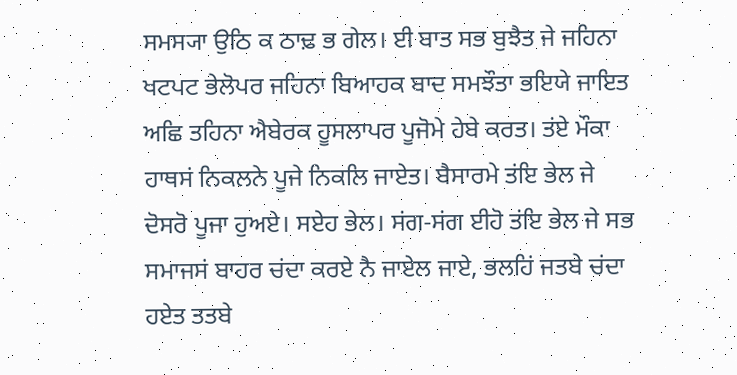ਸਮਸ੍ਯਾ ਉਠਿ ਕ ਠਾਢ਼ ਭ ਗੇਲ। ਈ ਬਾਤ ਸਭ ਬੁਝੈਤ ਜੇ ਜਹਿਨਾ ਖਟਪਟ ਭੇਲੋਪਰ ਜਹਿਨਾ ਬਿਆਹਕ ਬਾਦ ਸਮਝੌਤਾ ਭਇਯੇ ਜਾਇਤ ਅਛਿ ਤਹਿਨਾ ਐਬੇਰਕ ਹੂਸਲਾਪਰ ਪੂਜੋਮੇ ਹੇਬੇ ਕਰਤ। ਤਂਏ ਮੌਕਾ ਹਾਥਸਂ ਨਿਕਲਨੇ ਪੂਜੇ ਨਿਕਲਿ ਜਾਏਤ। ਬੈਸਾਰਮੇ ਤਂਇ ਭੇਲ ਜੇ ਦੋਸਰੋ ਪੂਜਾ ਹੁਅਏ। ਸਏਹ ਭੇਲ। ਸਂਗ-ਸਂਗ ਈਹੋ ਤਂਇ ਭੇਲ ਜੇ ਸਭ ਸਮਾਜਸਂ ਬਾਹਰ ਚਂਦਾ ਕਰਏ ਨੈ ਜਾਏਲ ਜਾਏ, ਭਲਹਿਂ ਜਤਬੇ ਚਂਦਾ ਹਏਤ ਤਤਬੇ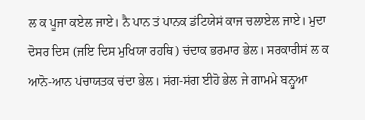ਲ ਕ ਪੂਜਾ ਕਏਲ ਜਾਏ। ਨੈ ਪਾਨ ਤਂ ਪਾਨਕ ਡਂਟਿਯੇਸਂ ਕਾਜ ਚਲਾਏਲ ਜਾਏ। ਮੁਦਾ ਦੋਸਰ ਦਿਸ (ਜਇ ਦਿਸ ਮੁਖਿਯਾ ਰਹਥਿ) ਚਂਦਾਕ ਭਰਮਾਰ ਭੇਲ। ਸਰਕਾਰੀਸਂ ਲ ਕ ਆਨੋ-ਆਨ ਪਂਚਾਯਤਕ ਚਂਦਾ ਭੇਲ। ਸਂਗ-ਸਂਗ ਈਹੋ ਭੇਲ ਜੇ ਗਾਮਮੇ ਬਨ੍ਹੁਆ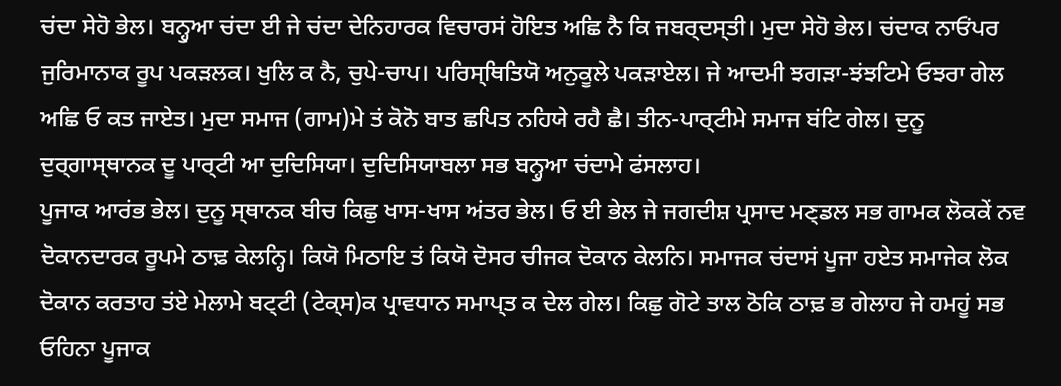ਚਂਦਾ ਸੇਹੋ ਭੇਲ। ਬਨ੍ਹੁਆ ਚਂਦਾ ਈ ਜੇ ਚਂਦਾ ਦੇਨਿਹਾਰਕ ਵਿਚਾਰਸਂ ਹੋਇਤ ਅਛਿ ਨੈ ਕਿ ਜਬਰ੍ਦਸ੍ਤੀ। ਮੁਦਾ ਸੇਹੋ ਭੇਲ। ਚਂਦਾਕ ਨਾਓਂਪਰ ਜੁਰਿਮਾਨਾਕ ਰੂਪ ਪਕਡ਼ਲਕ। ਖੁਲਿ ਕ ਨੈ, ਚੁਪੇ-ਚਾਪ। ਪਰਿਸ੍ਥਿਤਿਯੋ ਅਨੁਕੂਲੇ ਪਕਡ਼ਾਏਲ। ਜੇ ਆਦਮੀ ਝਗਡ਼ਾ-ਝਂਝਟਿਮੇ ਓਝਰਾ ਗੇਲ ਅਛਿ ਓ ਕਤ ਜਾਏਤ। ਮੁਦਾ ਸਮਾਜ (ਗਾਮ)ਮੇ ਤਂ ਕੋਨੋ ਬਾਤ ਛਪਿਤ ਨਹਿਯੇ ਰਹੈ ਛੈ। ਤੀਨ-ਪਾਰ੍ਟੀਮੇ ਸਮਾਜ ਬਂਟਿ ਗੇਲ। ਦੁਨੂ ਦੁਰ੍ਗਾਸ੍ਥਾਨਕ ਦੂ ਪਾਰ੍ਟੀ ਆ ਦੁਦਿਸਿਯਾ। ਦੁਦਿਸਿਯਾਬਲਾ ਸਭ ਬਨ੍ਹੁਆ ਚਂਦਾਮੇ ਫਂਸਲਾਹ।
ਪੂਜਾਕ ਆਰਂਭ ਭੇਲ। ਦੁਨੂ ਸ੍ਥਾਨਕ ਬੀਚ ਕਿਛੁ ਖਾਸ-ਖਾਸ ਅਂਤਰ ਭੇਲ। ਓ ਈ ਭੇਲ ਜੇ ਜਗਦੀਸ਼ ਪ੍ਰਸਾਦ ਮਣ੍ਡਲ ਸਭ ਗਾਮਕ ਲੋਕਕੇਂ ਨਵ ਦੋਕਾਨਦਾਰਕ ਰੂਪਮੇ ਠਾਢ਼ ਕੇਲਨ੍ਹਿ। ਕਿਯੋ ਮਿਠਾਇ ਤਂ ਕਿਯੋ ਦੋਸਰ ਚੀਜਕ ਦੋਕਾਨ ਕੇਲਨਿ। ਸਮਾਜਕ ਚਂਦਾਸਂ ਪੂਜਾ ਹਏਤ ਸਮਾਜੇਕ ਲੋਕ ਦੋਕਾਨ ਕਰਤਾਹ ਤਂਏ ਮੇਲਾਮੇ ਬਟ੍ਟੀ (ਟੇਕ੍ਸ)ਕ ਪ੍ਰਾਵਧਾਨ ਸਮਾਪ੍ਤ ਕ ਦੇਲ ਗੇਲ। ਕਿਛੁ ਗੋਟੇ ਤਾਲ ਠੋਕਿ ਠਾਢ਼ ਭ ਗੇਲਾਹ ਜੇ ਹਮਹੂਂ ਸਭ ਓਹਿਨਾ ਪੂਜਾਕ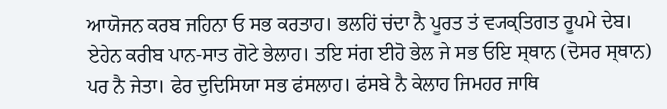ਆਯੋਜਨ ਕਰਬ ਜਹਿਨਾ ਓ ਸਭ ਕਰਤਾਹ। ਭਲਹਿਂ ਚਂਦਾ ਨੈ ਪੂਰਤ ਤਂ ਵ੍ਯਕ੍ਤਿਗਤ ਰੂਪਮੇ ਦੇਬ। ਏਹੇਨ ਕਰੀਬ ਪਾਨ-ਸਾਤ ਗੋਟੇ ਭੇਲਾਹ। ਤਇ ਸਂਗ ਈਹੋ ਭੇਲ ਜੇ ਸਭ ਓਇ ਸ੍ਥਾਨ (ਦੋਸਰ ਸ੍ਥਾਨ) ਪਰ ਨੈ ਜੇਤਾ। ਫੇਰ ਦੁਦਿਸਿਯਾ ਸਭ ਫਂਸਲਾਹ। ਫਂਸਬੇ ਨੈ ਕੇਲਾਹ ਜਿਮਹਰ ਜਾਥਿ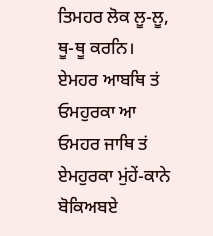ਤਿਮਹਰ ਲੋਕ ਲੂ-ਲੂ, ਥੂ-ਥੂ ਕਰਨਿ। ਏਮਹਰ ਆਬਥਿ ਤਂ ਓਮਹੁਰਕਾ ਆ ਓਮਹਰ ਜਾਥਿ ਤਂ ਏਮਹੁਰਕਾ ਮੁਂਹੇਂ-ਕਾਨੇ ਬੋਕਿਅਬਏ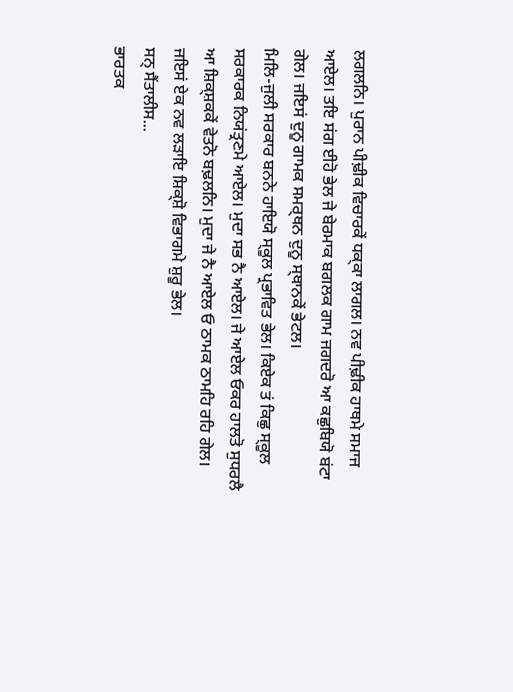ਲਗਲਨਿ। ਪੁਰਾਨ ਪੀਢ਼ੀਕ ਵਿਚਾਰਕੇਂ ਧਕ੍ਕਾ ਲਾਗਲ। ਨਵ ਪੀਢ਼ੀਕ ਹਾਥਮੇ ਸਮਾਜ ਆਏਲ। ਤਇ ਸਂਗ ਈਹੋ ਭੇਲ ਜੇ ਬੇਰਮਾਕ ਬਗਲਕ ਗਾਮ ਜਗਦਰੋ ਆ ਕਛੁਬਿਯੋ ਬਂਟਾ ਗੇਲ। ਜਇਸਂ ਦੁਨੂ ਗਾਮਕ ਸਮਰ੍ਥਨ ਦੁਨੂ ਸ੍ਥਾਨਕੇਂ ਭੇਟਲ।
ਮਿਲਿ-ਜੁਲੀ ਸਰਕਾਰ ਬਨਨੇ ਹਾਇਯੋ ਸ੍ਕੂਲ ਪ੍ਰਭਾਵਿਤ ਭੇਲ। ਕਿਏਕ ਤਂ ਕਿਛੁ ਸ੍ਕੂਲ ਸਰਕਾਰਕ ਨਿਯਂਤ੍ਰਣਮੇ ਆਏਲ। ਮੁਦਾ ਸਭ ਨੈ ਆਏਲ। ਜੇ ਆਏਲ ਓਕਰ ਹਾਲਤੋ ਸੁਧਰਲੈ ਆ ਸ਼ਿਕ੍ਸ਼ਕਕੇਂ ਵੇਤਨੋ ਬਢ਼ਲਨਿ। ਮੁਦਾ ਜੇ ਨੈ ਆਏਲ ਓ ਠਾਮਕ ਠਾਮਹਿ ਰਹਿ ਗੇਲ। ਜਇਸਂ ਏਕ ਨਵ ਲਡ਼ਾਇ ਸ਼ਿਕ੍ਸ਼ੋ ਵਿਭਾਗਮੇ ਸ਼ੁਰੂ ਭੇਲ।
ਸਨ੍ ਸੈਂਤਾਲੀਸ...
ਭਾਰਤਕ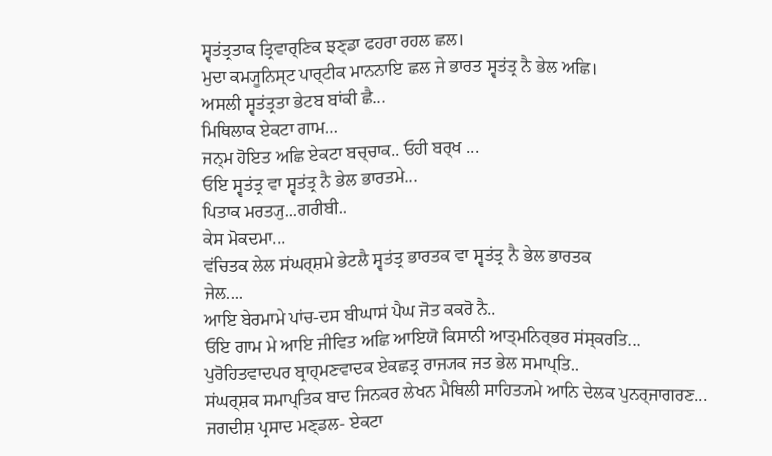ਸ੍ਵਤਂਤ੍ਰਤਾਕ ਤ੍ਰਿਵਾਰ੍ਣਿਕ ਝਣ੍ਡਾ ਫਹਰਾ ਰਹਲ ਛਲ।
ਮੁਦਾ ਕਮ੍ਯੂਨਿਸ੍ਟ ਪਾਰ੍ਟੀਕ ਮਾਨਨਾਇ ਛਲ ਜੇ ਭਾਰਤ ਸ੍ਵਤਂਤ੍ਰ ਨੈ ਭੇਲ ਅਛਿ।
ਅਸਲੀ ਸ੍ਵਤਂਤ੍ਰਤਾ ਭੇਟਬ ਬਾਂਕੀ ਛੈ...
ਮਿਥਿਲਾਕ ਏਕਟਾ ਗਾਮ…
ਜਨ੍ਮ ਹੋਇਤ ਅਛਿ ਏਕਟਾ ਬਚ੍ਚਾਕ.. ਓਹੀ ਬਰ੍ਖ ...
ਓਇ ਸ੍ਵਤਂਤ੍ਰ ਵਾ ਸ੍ਵਤਂਤ੍ਰ ਨੈ ਭੇਲ ਭਾਰਤਮੇ...
ਪਿਤਾਕ ਮਰਤ੍ਯੁ...ਗਰੀਬੀ..
ਕੇਸ ਮੋਕਦਮਾ...
ਵਂਚਿਤਕ ਲੇਲ ਸਂਘਰ੍ਸ਼ਮੇ ਭੇਟਲੈ ਸ੍ਵਤਂਤ੍ਰ ਭਾਰਤਕ ਵਾ ਸ੍ਵਤਂਤ੍ਰ ਨੈ ਭੇਲ ਭਾਰਤਕ
ਜੇਲ....
ਆਇ ਬੇਰਮਾਮੇ ਪਾਂਚ-ਦਸ ਬੀਘਾਸਂ ਪੈਘ ਜੋਤ ਕਕਰੋ ਨੈ..
ਓਇ ਗਾਮ ਮੇ ਆਇ ਜੀਵਿਤ ਅਛਿ ਆਇਯੋ ਕਿਸਾਨੀ ਆਤ੍ਮਨਿਰ੍ਭਰ ਸਂਸ੍ਕਰਤਿ...
ਪੁਰੋਹਿਤਵਾਦਪਰ ਬ੍ਰਾਹ੍ਮਣਵਾਦਕ ਏਕਛਤ੍ਰ ਰਾਜ੍ਯਕ ਜਤ ਭੇਲ ਸਮਾਪ੍ਤਿ..
ਸਂਘਰ੍ਸ਼ਕ ਸਮਾਪ੍ਤਿਕ ਬਾਦ ਜਿਨਕਰ ਲੇਖਨ ਮੈਥਿਲੀ ਸਾਹਿਤ੍ਯਮੇ ਆਨਿ ਦੇਲਕ ਪੁਨਰ੍ਜਾਗਰਣ...
ਜਗਦੀਸ਼ ਪ੍ਰਸਾਦ ਮਣ੍ਡਲ- ਏਕਟਾ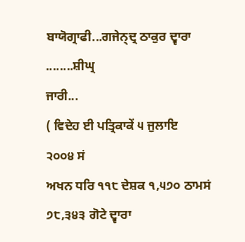ਬਾਯੋਗ੍ਰਾਫੀ...ਗਜੇਨ੍ਦ੍ਰ ਠਾਕੁਰ ਦ੍ਵਾਰਾ
........ਸ਼ੀਘ੍ਰ
ਜਾਰੀ...
( ਵਿਦੇਹ ਈ ਪਤ੍ਰਿਕਾਕੇਂ ੫ ਜੁਲਾਇ
੨੦੦੪ ਸਂ
ਅਖਨ ਧਰਿ ੧੧੮ ਦੇਸ਼ਕ ੧,੫੭੦ ਠਾਮਸਂ
੭੮,੩੪੩ ਗੋਟੇ ਦ੍ਵਾਰਾ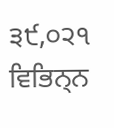੩੯,੦੨੧ ਵਿਭਿਨ੍ਨ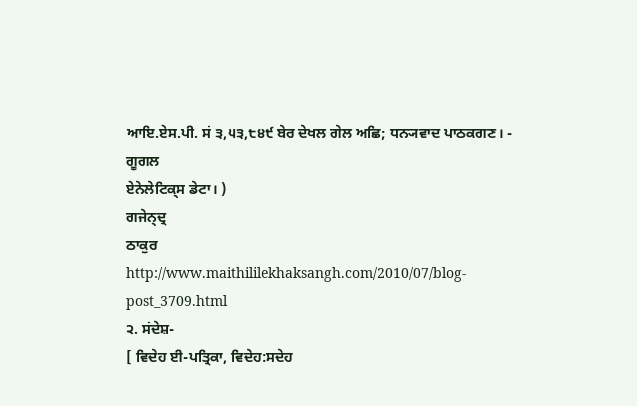ਆਇ.ਏਸ.ਪੀ. ਸਂ ੩,੫੩,੮੪੯ ਬੇਰ ਦੇਖਲ ਗੇਲ ਅਛਿ; ਧਨ੍ਯਵਾਦ ਪਾਠਕਗਣ। - ਗੂਗਲ
ਏਨੇਲੇਟਿਕ੍ਸ ਡੇਟਾ। )
ਗਜੇਨ੍ਦ੍ਰ
ਠਾਕੁਰ
http://www.maithililekhaksangh.com/2010/07/blog-post_3709.html
੨. ਸਂਦੇਸ਼-
[ ਵਿਦੇਹ ਈ-ਪਤ੍ਰਿਕਾ, ਵਿਦੇਹ:ਸਦੇਹ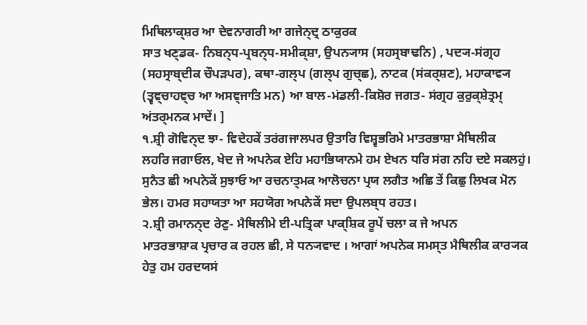ਮਿਥਿਲਾਕ੍ਸ਼ਰ ਆ ਦੇਵਨਾਗਰੀ ਆ ਗਜੇਨ੍ਦ੍ਰ ਠਾਕੁਰਕ
ਸਾਤ ਖਣ੍ਡਕ- ਨਿਬਨ੍ਧ-ਪ੍ਰਬਨ੍ਧ-ਸਮੀਕ੍ਸ਼ਾ, ਉਪਨ੍ਯਾਸ (ਸਹਸ੍ਰਬਾਢਨਿ) , ਪਦ੍ਯ-ਸਂਗ੍ਰਹ
(ਸਹਸ੍ਰਾਬ੍ਦੀਕ ਚੌਪੜਪਰ), ਕਥਾ-ਗਲ੍ਪ (ਗਲ੍ਪ ਗੁਚ੍ਛ), ਨਾਟਕ (ਸਂਕਰ੍ਸ਼ਣ), ਮਹਾਕਾਵ੍ਯ
(ਤ੍ਵਞ੍ਚਾਹਞ੍ਚ ਆ ਅਸਞ੍ਜਾਤਿ ਮਨ) ਆ ਬਾਲ-ਮਂਡਲੀ-ਕਿਸ਼ੋਰ ਜਗਤ- ਸਂਗ੍ਰਹ ਕੁਰੁਕ੍ਸ਼ੇਤ੍ਰਮ੍
ਅਂਤਰ੍ਮਨਕ ਮਾਦੇਂ। ]
੧.ਸ਼੍ਰੀ ਗੋਵਿਨ੍ਦ ਝਾ- ਵਿਦੇਹਕੇਂ ਤਰਂਗਜਾਲਪਰ ਉਤਾਰਿ ਵਿਸ਼੍ਵਭਰਿਮੇ ਮਾਤਰਭਾਸ਼ਾ ਮੈਥਿਲੀਕ
ਲਹਰਿ ਜਗਾਓਲ, ਖੇਦ ਜੇ ਅਪਨੇਕ ਏਹਿ ਮਹਾਭਿਯਾਨਮੇ ਹਮ ਏਖਨ ਧਰਿ ਸਂਗ ਨਹਿ ਦਏ ਸਕਲਹੁਂ।
ਸੁਨੈਤ ਛੀ ਅਪਨੇਕੇਂ ਸੁਝਾਓ ਆ ਰਚਨਾਤ੍ਮਕ ਆਲੋਚਨਾ ਪ੍ਰਯ ਲਗੈਤ ਅਛਿ ਤੇਂ ਕਿਛੁ ਲਿਖਕ ਮੋਨ
ਭੇਲ। ਹਮਰ ਸਹਾਯਤਾ ਆ ਸਹਯੋਗ ਅਪਨੇਕੇਂ ਸਦਾ ਉਪਲਬ੍ਧ ਰਹਤ।
੨.ਸ਼੍ਰੀ ਰਮਾਨਨ੍ਦ ਰੇਣੁ- ਮੈਥਿਲੀਮੇ ਈ-ਪਤ੍ਰਿਕਾ ਪਾਕ੍ਸ਼ਿਕ ਰੂਪੇਂ ਚਲਾ ਕ ਜੇ ਅਪਨ
ਮਾਤਰਭਾਸ਼ਾਕ ਪ੍ਰਚਾਰ ਕ ਰਹਲ ਛੀ, ਸੇ ਧਨ੍ਯਵਾਦ । ਆਗਾਂ ਅਪਨੇਕ ਸਮਸ੍ਤ ਮੈਥਿਲੀਕ ਕਾਰ੍ਯਕ
ਹੇਤੁ ਹਮ ਹਰਦਯਸਂ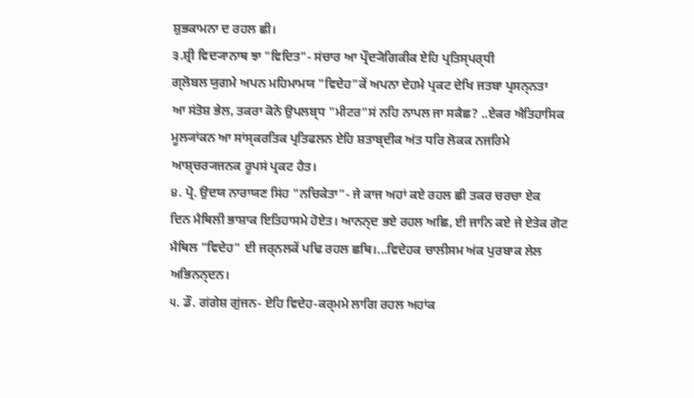ਸ਼ੁਭਕਾਮਨਾ ਦ ਰਹਲ ਛੀ।
੩.ਸ਼੍ਰੀ ਵਿਦ੍ਯਾਨਾਥ ਝਾ "ਵਿਦਿਤ"- ਸਂਚਾਰ ਆ ਪ੍ਰੌਦ੍ਯੋਗਿਕੀਕ ਏਹਿ ਪ੍ਰਤਿਸ੍ਪਰ੍ਧੀ
ਗ੍ਲੋਬਲ ਯੁਗਮੇ ਅਪਨ ਮਹਿਮਾਮਯ "ਵਿਦੇਹ"ਕੇਂ ਅਪਨਾ ਦੇਹਮੇ ਪ੍ਰਕਟ ਦੇਖਿ ਜਤਬਾ ਪ੍ਰਸਨ੍ਨਤਾ
ਆ ਸਂਤੋਸ਼ ਭੇਲ, ਤਕਰਾ ਕੋਨੋ ਉਪਲਬ੍ਧ "ਮੀਟਰ"ਸਂ ਨਹਿ ਨਾਪਲ ਜਾ ਸਕੈਛ? ..ਏਕਰ ਐਤਿਹਾਸਿਕ
ਮੂਲ੍ਯਾਂਕਨ ਆ ਸਾਂਸ੍ਕਰਤਿਕ ਪ੍ਰਤਿਫਲਨ ਏਹਿ ਸ਼ਤਾਬ੍ਦੀਕ ਅਂਤ ਧਰਿ ਲੋਕਕ ਨਜਰਿਮੇ
ਆਸ਼੍ਚਰ੍ਯਜਨਕ ਰੂਪਸਂ ਪ੍ਰਕਟ ਹੈਤ।
੪. ਪ੍ਰੋ. ਉਦਯ ਨਾਰਾਯਣ ਸਿਂਹ "ਨਚਿਕੇਤਾ"- ਜੇ ਕਾਜ ਅਹਾਂ ਕਏ ਰਹਲ ਛੀ ਤਕਰ ਚਰਚਾ ਏਕ
ਦਿਨ ਮੈਥਿਲੀ ਭਾਸ਼ਾਕ ਇਤਿਹਾਸਮੇ ਹੋਏਤ। ਆਨਨ੍ਦ ਭਏ ਰਹਲ ਅਛਿ, ਈ ਜਾਨਿ ਕਏ ਜੇ ਏਤੇਕ ਗੋਟ
ਮੈਥਿਲ "ਵਿਦੇਹ" ਈ ਜਰ੍ਨਲਕੇਂ ਪਢਿ ਰਹਲ ਛਥਿ।...ਵਿਦੇਹਕ ਚਾਲੀਸਮ ਅਂਕ ਪੁਰਬਾਕ ਲੇਲ
ਅਭਿਨਨ੍ਦਨ।
੫. ਡੌ. ਗਂਗੇਸ਼ ਗੁਂਜਨ- ਏਹਿ ਵਿਦੇਹ-ਕਰ੍ਮਮੇ ਲਾਗਿ ਰਹਲ ਅਹਾਂਕ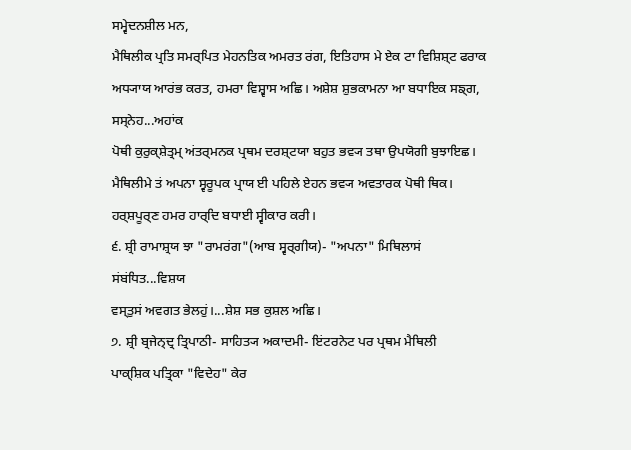ਸਮ੍ਵੇਦਨਸ਼ੀਲ ਮਨ,
ਮੈਥਿਲੀਕ ਪ੍ਰਤਿ ਸਮਰ੍ਪਿਤ ਮੇਹਨਤਿਕ ਅਮਰਤ ਰਂਗ, ਇਤਿਹਾਸ ਮੇ ਏਕ ਟਾ ਵਿਸ਼ਿਸ਼੍ਟ ਫਰਾਕ
ਅਧ੍ਯਾਯ ਆਰਂਭ ਕਰਤ, ਹਮਰਾ ਵਿਸ਼੍ਵਾਸ ਅਛਿ। ਅਸ਼ੇਸ਼ ਸ਼ੁਭਕਾਮਨਾ ਆ ਬਧਾਇਕ ਸਙ੍ਗ, ਸਸ੍ਨੇਹ...ਅਹਾਂਕ
ਪੋਥੀ ਕੁਰੁਕ੍ਸ਼ੇਤ੍ਰਮ੍ ਅਂਤਰ੍ਮਨਕ ਪ੍ਰਥਮ ਦਰਸ਼੍ਟਯਾ ਬਹੁਤ ਭਵ੍ਯ ਤਥਾ ਉਪਯੋਗੀ ਬੁਝਾਇਛ।
ਮੈਥਿਲੀਮੇ ਤਂ ਅਪਨਾ ਸ੍ਵਰੂਪਕ ਪ੍ਰਾਯ ਈ ਪਹਿਲੇ ਏਹਨ ਭਵ੍ਯ ਅਵਤਾਰਕ ਪੋਥੀ ਥਿਕ।
ਹਰ੍ਸ਼ਪੂਰ੍ਣ ਹਮਰ ਹਾਰ੍ਦਿ ਬਧਾਈ ਸ੍ਵੀਕਾਰ ਕਰੀ।
੬. ਸ਼੍ਰੀ ਰਾਮਾਸ਼੍ਰਯ ਝਾ "ਰਾਮਰਂਗ"(ਆਬ ਸ੍ਵਰ੍ਗੀਯ)- "ਅਪਨਾ" ਮਿਥਿਲਾਸਂ ਸਂਬਂਧਿਤ...ਵਿਸ਼ਯ
ਵਸ੍ਤੁਸਂ ਅਵਗਤ ਭੇਲਹੁਂ।...ਸ਼ੇਸ਼ ਸਭ ਕੁਸ਼ਲ ਅਛਿ।
੭. ਸ਼੍ਰੀ ਬ੍ਰਜੇਨ੍ਦ੍ਰ ਤ੍ਰਿਪਾਠੀ- ਸਾਹਿਤ੍ਯ ਅਕਾਦਮੀ- ਇਂਟਰਨੇਟ ਪਰ ਪ੍ਰਥਮ ਮੈਥਿਲੀ
ਪਾਕ੍ਸ਼ਿਕ ਪਤ੍ਰਿਕਾ "ਵਿਦੇਹ" ਕੇਰ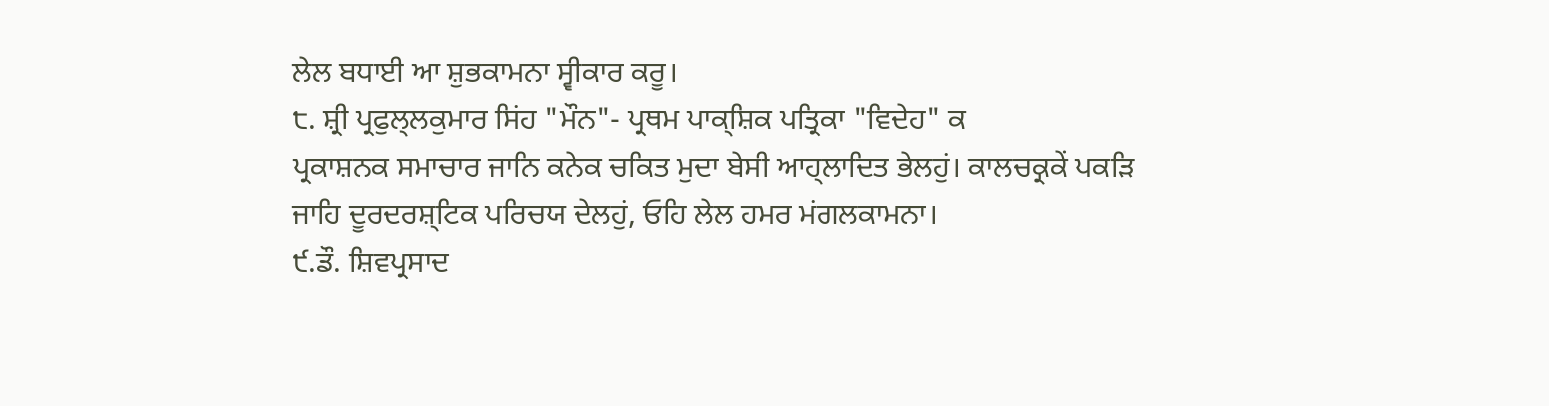ਲੇਲ ਬਧਾਈ ਆ ਸ਼ੁਭਕਾਮਨਾ ਸ੍ਵੀਕਾਰ ਕਰੂ।
੮. ਸ਼੍ਰੀ ਪ੍ਰਫੁਲ੍ਲਕੁਮਾਰ ਸਿਂਹ "ਮੌਨ"- ਪ੍ਰਥਮ ਪਾਕ੍ਸ਼ਿਕ ਪਤ੍ਰਿਕਾ "ਵਿਦੇਹ" ਕ
ਪ੍ਰਕਾਸ਼ਨਕ ਸਮਾਚਾਰ ਜਾਨਿ ਕਨੇਕ ਚਕਿਤ ਮੁਦਾ ਬੇਸੀ ਆਹ੍ਲਾਦਿਤ ਭੇਲਹੁਂ। ਕਾਲਚਕ੍ਰਕੇਂ ਪਕੜਿ
ਜਾਹਿ ਦੂਰਦਰਸ਼੍ਟਿਕ ਪਰਿਚਯ ਦੇਲਹੁਂ, ਓਹਿ ਲੇਲ ਹਮਰ ਮਂਗਲਕਾਮਨਾ।
੯.ਡੌ. ਸ਼ਿਵਪ੍ਰਸਾਦ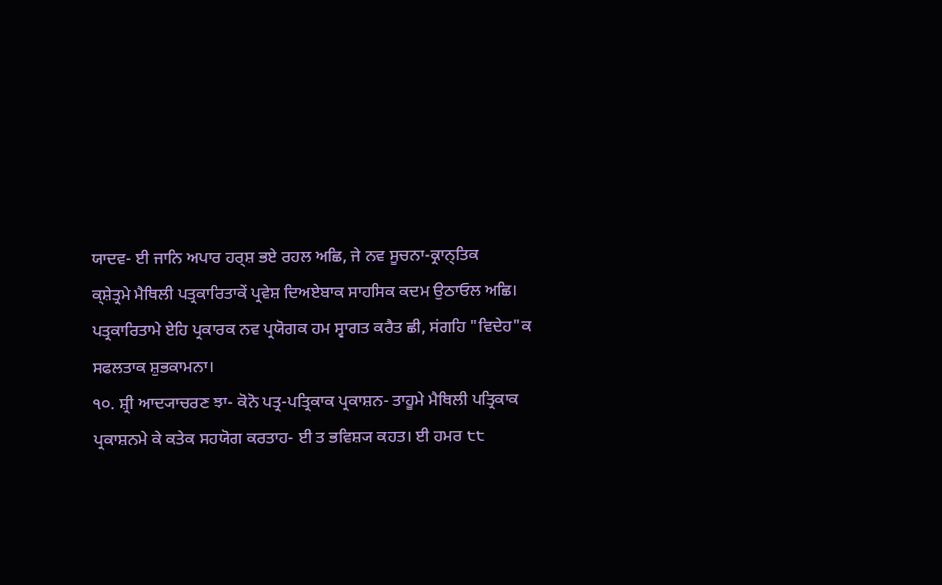ਯਾਦਵ- ਈ ਜਾਨਿ ਅਪਾਰ ਹਰ੍ਸ਼ ਭਏ ਰਹਲ ਅਛਿ, ਜੇ ਨਵ ਸੂਚਨਾ-ਕ੍ਰਾਨ੍ਤਿਕ
ਕ੍ਸ਼ੇਤ੍ਰਮੇ ਮੈਥਿਲੀ ਪਤ੍ਰਕਾਰਿਤਾਕੇਂ ਪ੍ਰਵੇਸ਼ ਦਿਅਏਬਾਕ ਸਾਹਸਿਕ ਕਦਮ ਉਠਾਓਲ ਅਛਿ।
ਪਤ੍ਰਕਾਰਿਤਾਮੇ ਏਹਿ ਪ੍ਰਕਾਰਕ ਨਵ ਪ੍ਰਯੋਗਕ ਹਮ ਸ੍ਵਾਗਤ ਕਰੈਤ ਛੀ, ਸਂਗਹਿ "ਵਿਦੇਹ"ਕ
ਸਫਲਤਾਕ ਸ਼ੁਭਕਾਮਨਾ।
੧੦. ਸ਼੍ਰੀ ਆਦ੍ਯਾਚਰਣ ਝਾ- ਕੋਨੋ ਪਤ੍ਰ-ਪਤ੍ਰਿਕਾਕ ਪ੍ਰਕਾਸ਼ਨ- ਤਾਹੂਮੇ ਮੈਥਿਲੀ ਪਤ੍ਰਿਕਾਕ
ਪ੍ਰਕਾਸ਼ਨਮੇ ਕੇ ਕਤੇਕ ਸਹਯੋਗ ਕਰਤਾਹ- ਈ ਤ ਭਵਿਸ਼੍ਯ ਕਹਤ। ਈ ਹਮਰ ੮੮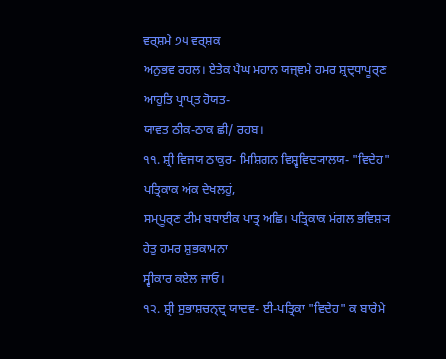ਵਰ੍ਸ਼ਮੇ ੭੫ ਵਰ੍ਸ਼ਕ
ਅਨੁਭਵ ਰਹਲ। ਏਤੇਕ ਪੈਘ ਮਹਾਨ ਯਜ੍ਞਮੇ ਹਮਰ ਸ਼੍ਰਦ੍ਧਾਪੂਰ੍ਣ ਆਹੁਤਿ ਪ੍ਰਾਪ੍ਤ ਹੋਯਤ-
ਯਾਵਤ ਠੀਕ-ਠਾਕ ਛੀ/ ਰਹਬ।
੧੧. ਸ਼੍ਰੀ ਵਿਜਯ ਠਾਕੁਰ- ਮਿਸ਼ਿਗਨ ਵਿਸ਼੍ਵਵਿਦ੍ਯਾਲਯ- "ਵਿਦੇਹ" ਪਤ੍ਰਿਕਾਕ ਅਂਕ ਦੇਖਲਹੁਂ,
ਸਮ੍ਪੂਰ੍ਣ ਟੀਮ ਬਧਾਈਕ ਪਾਤ੍ਰ ਅਛਿ। ਪਤ੍ਰਿਕਾਕ ਮਂਗਲ ਭਵਿਸ਼੍ਯ ਹੇਤੁ ਹਮਰ ਸ਼ੁਭਕਾਮਨਾ
ਸ੍ਵੀਕਾਰ ਕਏਲ ਜਾਓ।
੧੨. ਸ਼੍ਰੀ ਸੁਭਾਸ਼ਚਨ੍ਦ੍ਰ ਯਾਦਵ- ਈ-ਪਤ੍ਰਿਕਾ "ਵਿਦੇਹ" ਕ ਬਾਰੇਮੇ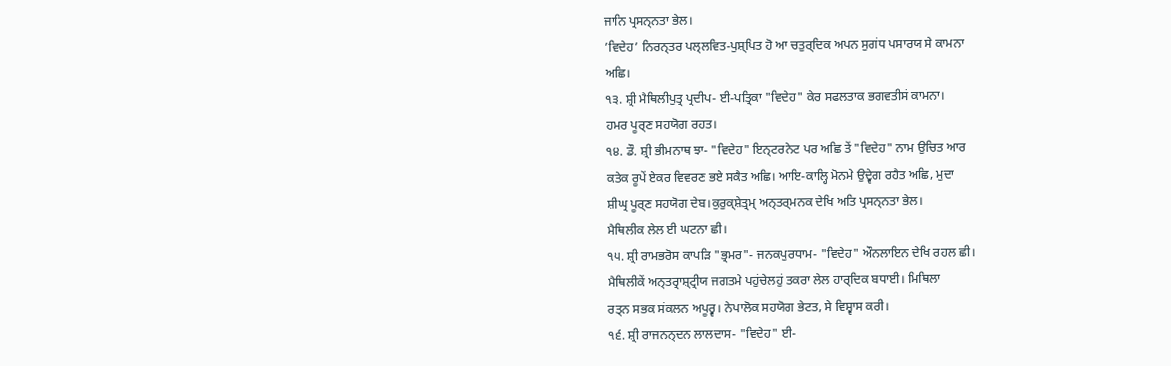ਜਾਨਿ ਪ੍ਰਸਨ੍ਨਤਾ ਭੇਲ।
’ਵਿਦੇਹ’ ਨਿਰਨ੍ਤਰ ਪਲ੍ਲਵਿਤ-ਪੁਸ਼੍ਪਿਤ ਹੋ ਆ ਚਤੁਰ੍ਦਿਕ ਅਪਨ ਸੁਗਂਧ ਪਸਾਰਯ ਸੇ ਕਾਮਨਾ
ਅਛਿ।
੧੩. ਸ਼੍ਰੀ ਮੈਥਿਲੀਪੁਤ੍ਰ ਪ੍ਰਦੀਪ- ਈ-ਪਤ੍ਰਿਕਾ "ਵਿਦੇਹ" ਕੇਰ ਸਫਲਤਾਕ ਭਗਵਤੀਸਂ ਕਾਮਨਾ।
ਹਮਰ ਪੂਰ੍ਣ ਸਹਯੋਗ ਰਹਤ।
੧੪. ਡੌ. ਸ਼੍ਰੀ ਭੀਮਨਾਥ ਝਾ- "ਵਿਦੇਹ" ਇਨ੍ਟਰਨੇਟ ਪਰ ਅਛਿ ਤੇਂ "ਵਿਦੇਹ" ਨਾਮ ਉਚਿਤ ਆਰ
ਕਤੇਕ ਰੂਪੇਂ ਏਕਰ ਵਿਵਰਣ ਭਏ ਸਕੈਤ ਅਛਿ। ਆਇ-ਕਾਲ੍ਹਿ ਮੋਨਮੇ ਉਦ੍ਵੇਗ ਰਹੈਤ ਅਛਿ, ਮੁਦਾ
ਸ਼ੀਘ੍ਰ ਪੂਰ੍ਣ ਸਹਯੋਗ ਦੇਬ।ਕੁਰੁਕ੍ਸ਼ੇਤ੍ਰਮ੍ ਅਨ੍ਤਰ੍ਮਨਕ ਦੇਖਿ ਅਤਿ ਪ੍ਰਸਨ੍ਨਤਾ ਭੇਲ।
ਮੈਥਿਲੀਕ ਲੇਲ ਈ ਘਟਨਾ ਛੀ।
੧੫. ਸ਼੍ਰੀ ਰਾਮਭਰੋਸ ਕਾਪੜਿ "ਭ੍ਰਮਰ"- ਜਨਕਪੁਰਧਾਮ- "ਵਿਦੇਹ" ਔਨਲਾਇਨ ਦੇਖਿ ਰਹਲ ਛੀ।
ਮੈਥਿਲੀਕੇਂ ਅਨ੍ਤਰ੍ਰਾਸ਼੍ਟ੍ਰੀਯ ਜਗਤਮੇ ਪਹੁਂਚੇਲਹੁਂ ਤਕਰਾ ਲੇਲ ਹਾਰ੍ਦਿਕ ਬਧਾਈ। ਮਿਥਿਲਾ
ਰਤ੍ਨ ਸਭਕ ਸਂਕਲਨ ਅਪੂਰ੍ਵ। ਨੇਪਾਲੋਕ ਸਹਯੋਗ ਭੇਟਤ, ਸੇ ਵਿਸ਼੍ਵਾਸ ਕਰੀ।
੧੬. ਸ਼੍ਰੀ ਰਾਜਨਨ੍ਦਨ ਲਾਲਦਾਸ- "ਵਿਦੇਹ" ਈ-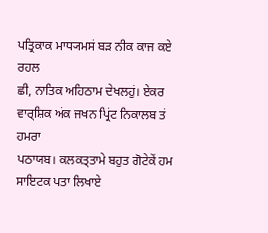ਪਤ੍ਰਿਕਾਕ ਮਾਧ੍ਯਮਸਂ ਬੜ ਨੀਕ ਕਾਜ ਕਏ ਰਹਲ
ਛੀ, ਨਾਤਿਕ ਅਹਿਠਾਮ ਦੇਖਲਹੁਂ। ਏਕਰ ਵਾਰ੍ਸ਼ਿਕ ਅਂਕ ਜਖਨ ਪ੍ਰਿਂਟ ਨਿਕਾਲਬ ਤਂ ਹਮਰਾ
ਪਠਾਯਬ। ਕਲਕਤ੍ਤਾਮੇ ਬਹੁਤ ਗੋਟੇਕੇਂ ਹਮ ਸਾਇਟਕ ਪਤਾ ਲਿਖਾਏ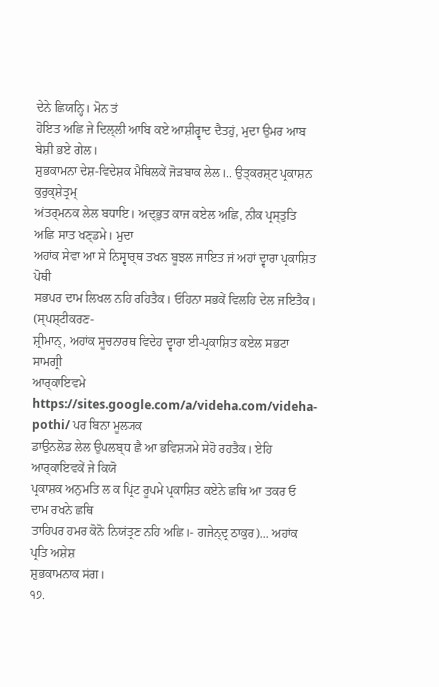ਦੇਨੇ ਛਿਯਨ੍ਹਿ। ਮੋਨ ਤਂ
ਹੋਇਤ ਅਛਿ ਜੇ ਦਿਲ੍ਲੀ ਆਬਿ ਕਏ ਆਸ਼ੀਰ੍ਵਾਦ ਦੈਤਹੁਂ, ਮੁਦਾ ਉਮਰ ਆਬ ਬੇਸ਼ੀ ਭਏ ਗੇਲ।
ਸ਼ੁਭਕਾਮਨਾ ਦੇਸ਼-ਵਿਦੇਸ਼ਕ ਮੈਥਿਲਕੇਂ ਜੋੜਬਾਕ ਲੇਲ।.. ਉਤ੍ਕਰਸ਼੍ਟ ਪ੍ਰਕਾਸ਼ਨ ਕੁਰੁਕ੍ਸ਼ੇਤ੍ਰਮ੍
ਅਂਤਰ੍ਮਨਕ ਲੇਲ ਬਧਾਇ। ਅਦ੍ਭੁਤ ਕਾਜ ਕਏਲ ਅਛਿ, ਨੀਕ ਪ੍ਰਸ੍ਤੁਤਿ ਅਛਿ ਸਾਤ ਖਣ੍ਡਮੇ। ਮੁਦਾ
ਅਹਾਂਕ ਸੇਵਾ ਆ ਸੇ ਨਿਸ੍ਵਾਰ੍ਥ ਤਖਨ ਬੂਝਲ ਜਾਇਤ ਜਂ ਅਹਾਂ ਦ੍ਵਾਰਾ ਪ੍ਰਕਾਸ਼ਿਤ ਪੋਥੀ
ਸਭਪਰ ਦਾਮ ਲਿਖਲ ਨਹਿ ਰਹਿਤੈਕ। ਓਹਿਨਾ ਸਭਕੇਂ ਵਿਲਹਿ ਦੇਲ ਜਇਤੈਕ। (ਸ੍ਪਸ਼੍ਟੀਕਰਣ-
ਸ਼੍ਰੀਮਾਨ੍, ਅਹਾਂਕ ਸੂਚਨਾਰਥ ਵਿਦੇਹ ਦ੍ਵਾਰਾ ਈ-ਪ੍ਰਕਾਸ਼ਿਤ ਕਏਲ ਸਭਟਾ ਸਾਮਗ੍ਰੀ
ਆਰ੍ਕਾਇਵਮੇ
https://sites.google.com/a/videha.com/videha-pothi/ ਪਰ ਬਿਨਾ ਮੂਲ੍ਯਕ
ਡਾਉਨਲੋਡ ਲੇਲ ਉਪਲਬ੍ਧ ਛੈ ਆ ਭਵਿਸ਼੍ਯਮੇ ਸੇਹੋ ਰਹਤੈਕ। ਏਹਿ ਆਰ੍ਕਾਇਵਕੇਂ ਜੇ ਕਿਯੋ
ਪ੍ਰਕਾਸ਼ਕ ਅਨੁਮਤਿ ਲ ਕ ਪ੍ਰਿਂਟ ਰੂਪਮੇ ਪ੍ਰਕਾਸ਼ਿਤ ਕਏਨੇ ਛਥਿ ਆ ਤਕਰ ਓ ਦਾਮ ਰਖਨੇ ਛਥਿ
ਤਾਹਿਪਰ ਹਮਰ ਕੋਨੋ ਨਿਯਂਤ੍ਰਣ ਨਹਿ ਅਛਿ।- ਗਜੇਨ੍ਦ੍ਰ ਠਾਕੁਰ)... ਅਹਾਂਕ ਪ੍ਰਤਿ ਅਸ਼ੇਸ਼
ਸ਼ੁਭਕਾਮਨਾਕ ਸਂਗ।
੧੭.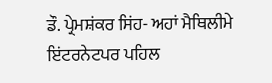ਡੌ. ਪ੍ਰੇਮਸ਼ਂਕਰ ਸਿਂਹ- ਅਹਾਂ ਮੈਥਿਲੀਮੇ ਇਂਟਰਨੇਟਪਰ ਪਹਿਲ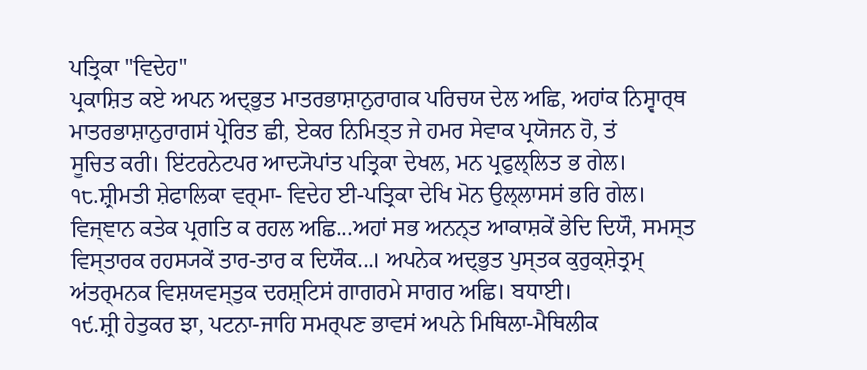ਪਤ੍ਰਿਕਾ "ਵਿਦੇਹ"
ਪ੍ਰਕਾਸ਼ਿਤ ਕਏ ਅਪਨ ਅਦ੍ਭੁਤ ਮਾਤਰਭਾਸ਼ਾਨੁਰਾਗਕ ਪਰਿਚਯ ਦੇਲ ਅਛਿ, ਅਹਾਂਕ ਨਿਸ੍ਵਾਰ੍ਥ
ਮਾਤਰਭਾਸ਼ਾਨੁਰਾਗਸਂ ਪ੍ਰੇਰਿਤ ਛੀ, ਏਕਰ ਨਿਮਿਤ੍ਤ ਜੇ ਹਮਰ ਸੇਵਾਕ ਪ੍ਰਯੋਜਨ ਹੋ, ਤਂ
ਸੂਚਿਤ ਕਰੀ। ਇਂਟਰਨੇਟਪਰ ਆਦ੍ਯੋਪਾਂਤ ਪਤ੍ਰਿਕਾ ਦੇਖਲ, ਮਨ ਪ੍ਰਫੁਲ੍ਲਿਤ ਭ ਗੇਲ।
੧੮.ਸ਼੍ਰੀਮਤੀ ਸ਼ੇਫਾਲਿਕਾ ਵਰ੍ਮਾ- ਵਿਦੇਹ ਈ-ਪਤ੍ਰਿਕਾ ਦੇਖਿ ਮੋਨ ਉਲ੍ਲਾਸਸਂ ਭਰਿ ਗੇਲ।
ਵਿਜ੍ਞਾਨ ਕਤੇਕ ਪ੍ਰਗਤਿ ਕ ਰਹਲ ਅਛਿ...ਅਹਾਂ ਸਭ ਅਨਨ੍ਤ ਆਕਾਸ਼ਕੇਂ ਭੇਦਿ ਦਿਯੌ, ਸਮਸ੍ਤ
ਵਿਸ੍ਤਾਰਕ ਰਹਸ੍ਯਕੇਂ ਤਾਰ-ਤਾਰ ਕ ਦਿਯੌਕ...। ਅਪਨੇਕ ਅਦ੍ਭੁਤ ਪੁਸ੍ਤਕ ਕੁਰੁਕ੍ਸ਼ੇਤ੍ਰਮ੍
ਅਂਤਰ੍ਮਨਕ ਵਿਸ਼ਯਵਸ੍ਤੁਕ ਦਰਸ਼੍ਟਿਸਂ ਗਾਗਰਮੇ ਸਾਗਰ ਅਛਿ। ਬਧਾਈ।
੧੯.ਸ਼੍ਰੀ ਹੇਤੁਕਰ ਝਾ, ਪਟਨਾ-ਜਾਹਿ ਸਮਰ੍ਪਣ ਭਾਵਸਂ ਅਪਨੇ ਮਿਥਿਲਾ-ਮੈਥਿਲੀਕ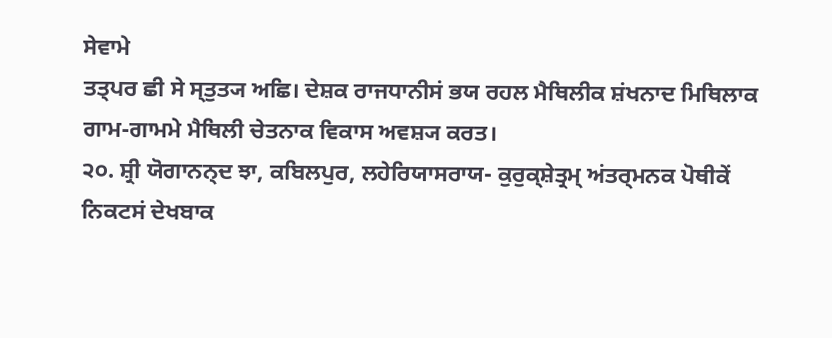ਸੇਵਾਮੇ
ਤਤ੍ਪਰ ਛੀ ਸੇ ਸ੍ਤੁਤ੍ਯ ਅਛਿ। ਦੇਸ਼ਕ ਰਾਜਧਾਨੀਸਂ ਭਯ ਰਹਲ ਮੈਥਿਲੀਕ ਸ਼ਂਖਨਾਦ ਮਿਥਿਲਾਕ
ਗਾਮ-ਗਾਮਮੇ ਮੈਥਿਲੀ ਚੇਤਨਾਕ ਵਿਕਾਸ ਅਵਸ਼੍ਯ ਕਰਤ।
੨੦. ਸ਼੍ਰੀ ਯੋਗਾਨਨ੍ਦ ਝਾ, ਕਬਿਲਪੁਰ, ਲਹੇਰਿਯਾਸਰਾਯ- ਕੁਰੁਕ੍ਸ਼ੇਤ੍ਰਮ੍ ਅਂਤਰ੍ਮਨਕ ਪੋਥੀਕੇਂ
ਨਿਕਟਸਂ ਦੇਖਬਾਕ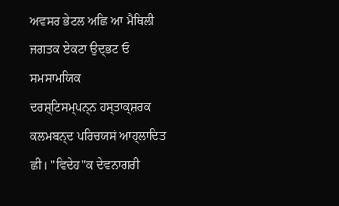ਅਵਸਰ ਭੇਟਲ ਅਛਿ ਆ ਮੈਥਿਲੀ ਜਗਤਕ ਏਕਟਾ ਉਦ੍ਭਟ ਓ ਸਮਸਾਮਯਿਕ
ਦਰਸ਼੍ਟਿਸਮ੍ਪਨ੍ਨ ਹਸ੍ਤਾਕ੍ਸ਼ਰਕ ਕਲਮਬਨ੍ਦ ਪਰਿਚਯਸਂ ਆਹ੍ਲਾਦਿਤ ਛੀ। "ਵਿਦੇਹ"ਕ ਦੇਵਨਾਗਰੀ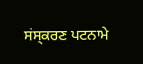ਸਂਸ੍ਕਰਣ ਪਟਨਾਮੇ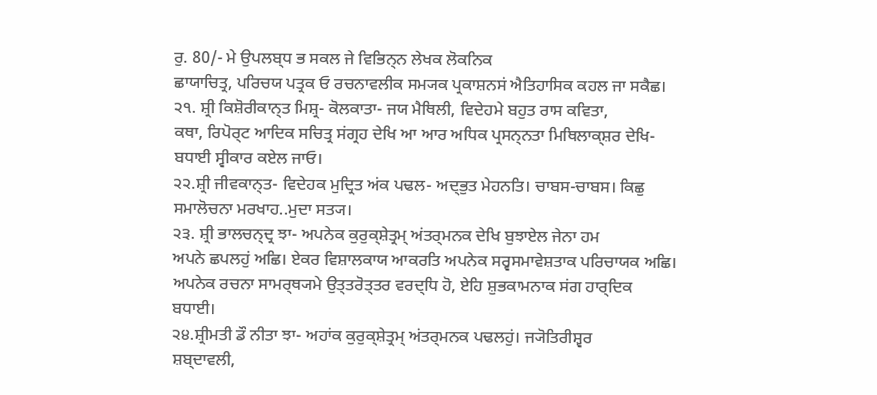ਰੁ. 80/- ਮੇ ਉਪਲਬ੍ਧ ਭ ਸਕਲ ਜੇ ਵਿਭਿਨ੍ਨ ਲੇਖਕ ਲੋਕਨਿਕ
ਛਾਯਾਚਿਤ੍ਰ, ਪਰਿਚਯ ਪਤ੍ਰਕ ਓ ਰਚਨਾਵਲੀਕ ਸਮ੍ਯਕ ਪ੍ਰਕਾਸ਼ਨਸਂ ਐਤਿਹਾਸਿਕ ਕਹਲ ਜਾ ਸਕੈਛ।
੨੧. ਸ਼੍ਰੀ ਕਿਸ਼ੋਰੀਕਾਨ੍ਤ ਮਿਸ਼੍ਰ- ਕੋਲਕਾਤਾ- ਜਯ ਮੈਥਿਲੀ, ਵਿਦੇਹਮੇ ਬਹੁਤ ਰਾਸ ਕਵਿਤਾ,
ਕਥਾ, ਰਿਪੋਰ੍ਟ ਆਦਿਕ ਸਚਿਤ੍ਰ ਸਂਗ੍ਰਹ ਦੇਖਿ ਆ ਆਰ ਅਧਿਕ ਪ੍ਰਸਨ੍ਨਤਾ ਮਿਥਿਲਾਕ੍ਸ਼ਰ ਦੇਖਿ-
ਬਧਾਈ ਸ੍ਵੀਕਾਰ ਕਏਲ ਜਾਓ।
੨੨.ਸ਼੍ਰੀ ਜੀਵਕਾਨ੍ਤ- ਵਿਦੇਹਕ ਮੁਦ੍ਰਿਤ ਅਂਕ ਪਢਲ- ਅਦ੍ਭੁਤ ਮੇਹਨਤਿ। ਚਾਬਸ-ਚਾਬਸ। ਕਿਛੁ
ਸਮਾਲੋਚਨਾ ਮਰਖਾਹ..ਮੁਦਾ ਸਤ੍ਯ।
੨੩. ਸ਼੍ਰੀ ਭਾਲਚਨ੍ਦ੍ਰ ਝਾ- ਅਪਨੇਕ ਕੁਰੁਕ੍ਸ਼ੇਤ੍ਰਮ੍ ਅਂਤਰ੍ਮਨਕ ਦੇਖਿ ਬੁਝਾਏਲ ਜੇਨਾ ਹਮ
ਅਪਨੇ ਛਪਲਹੁਂ ਅਛਿ। ਏਕਰ ਵਿਸ਼ਾਲਕਾਯ ਆਕਰਤਿ ਅਪਨੇਕ ਸਰ੍ਵਸਮਾਵੇਸ਼ਤਾਕ ਪਰਿਚਾਯਕ ਅਛਿ।
ਅਪਨੇਕ ਰਚਨਾ ਸਾਮਰ੍ਥ੍ਯਮੇ ਉਤ੍ਤਰੋਤ੍ਤਰ ਵਰਦ੍ਧਿ ਹੋ, ਏਹਿ ਸ਼ੁਭਕਾਮਨਾਕ ਸਂਗ ਹਾਰ੍ਦਿਕ
ਬਧਾਈ।
੨੪.ਸ਼੍ਰੀਮਤੀ ਡੌ ਨੀਤਾ ਝਾ- ਅਹਾਂਕ ਕੁਰੁਕ੍ਸ਼ੇਤ੍ਰਮ੍ ਅਂਤਰ੍ਮਨਕ ਪਢਲਹੁਂ। ਜ੍ਯੋਤਿਰੀਸ਼੍ਵਰ
ਸ਼ਬ੍ਦਾਵਲੀ,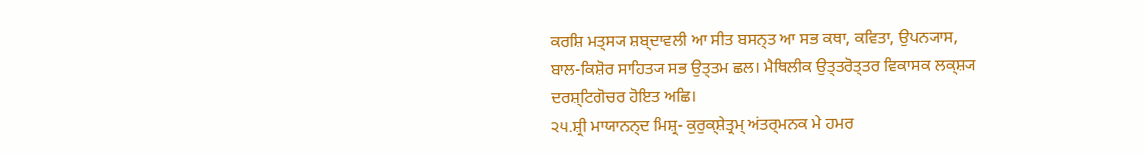ਕਰਸ਼ਿ ਮਤ੍ਸ੍ਯ ਸ਼ਬ੍ਦਾਵਲੀ ਆ ਸੀਤ ਬਸਨ੍ਤ ਆ ਸਭ ਕਥਾ, ਕਵਿਤਾ, ਉਪਨ੍ਯਾਸ,
ਬਾਲ-ਕਿਸ਼ੋਰ ਸਾਹਿਤ੍ਯ ਸਭ ਉਤ੍ਤਮ ਛਲ। ਮੈਥਿਲੀਕ ਉਤ੍ਤਰੋਤ੍ਤਰ ਵਿਕਾਸਕ ਲਕ੍ਸ਼੍ਯ
ਦਰਸ਼੍ਟਿਗੋਚਰ ਹੋਇਤ ਅਛਿ।
੨੫.ਸ਼੍ਰੀ ਮਾਯਾਨਨ੍ਦ ਮਿਸ਼੍ਰ- ਕੁਰੁਕ੍ਸ਼ੇਤ੍ਰਮ੍ ਅਂਤਰ੍ਮਨਕ ਮੇ ਹਮਰ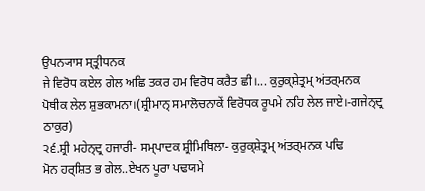ਉਪਨ੍ਯਾਸ ਸ੍ਤ੍ਰੀਧਨਕ
ਜੇ ਵਿਰੋਧ ਕਏਲ ਗੇਲ ਅਛਿ ਤਕਰ ਹਮ ਵਿਰੋਧ ਕਰੈਤ ਛੀ।... ਕੁਰੁਕ੍ਸ਼ੇਤ੍ਰਮ੍ ਅਂਤਰ੍ਮਨਕ
ਪੋਥੀਕ ਲੇਲ ਸ਼ੁਭਕਾਮਨਾ।(ਸ਼੍ਰੀਮਾਨ੍ ਸਮਾਲੋਚਨਾਕੇਂ ਵਿਰੋਧਕ ਰੂਪਮੇ ਨਹਿ ਲੇਲ ਜਾਏ।-ਗਜੇਨ੍ਦ੍ਰ
ਠਾਕੁਰ)
੨੬.ਸ਼੍ਰੀ ਮਹੇਨ੍ਦ੍ਰ ਹਜਾਰੀ- ਸਮ੍ਪਾਦਕ ਸ਼੍ਰੀਮਿਥਿਲਾ- ਕੁਰੁਕ੍ਸ਼ੇਤ੍ਰਮ੍ ਅਂਤਰ੍ਮਨਕ ਪਢਿ
ਮੋਨ ਹਰ੍ਸ਼ਿਤ ਭ ਗੇਲ..ਏਖਨ ਪੂਰਾ ਪਢਯਮੇ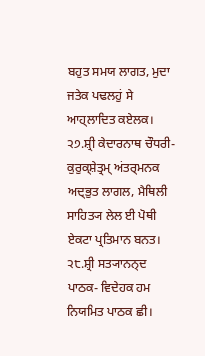ਬਹੁਤ ਸਮਯ ਲਾਗਤ, ਮੁਦਾ ਜਤੇਕ ਪਢਲਹੁਂ ਸੇ
ਆਹ੍ਲਾਦਿਤ ਕਏਲਕ।
੨੭.ਸ਼੍ਰੀ ਕੇਦਾਰਨਾਥ ਚੌਧਰੀ- ਕੁਰੁਕ੍ਸ਼ੇਤ੍ਰਮ੍ ਅਂਤਰ੍ਮਨਕ ਅਦ੍ਭੁਤ ਲਾਗਲ, ਮੈਥਿਲੀ
ਸਾਹਿਤ੍ਯ ਲੇਲ ਈ ਪੋਥੀ ਏਕਟਾ ਪ੍ਰਤਿਮਾਨ ਬਨਤ।
੨੮.ਸ਼੍ਰੀ ਸਤ੍ਯਾਨਨ੍ਦ ਪਾਠਕ- ਵਿਦੇਹਕ ਹਮ ਨਿਯਮਿਤ ਪਾਠਕ ਛੀ।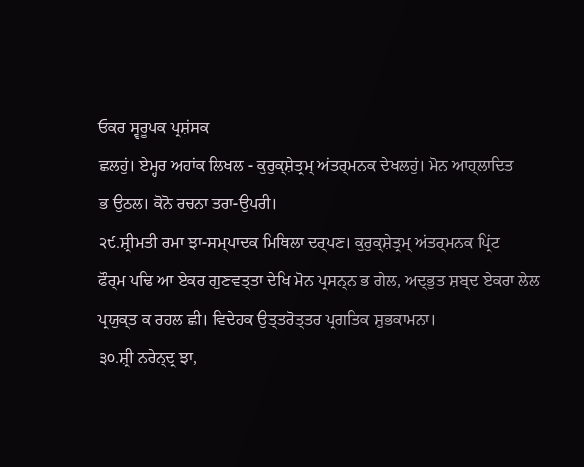ਓਕਰ ਸ੍ਵਰੂਪਕ ਪ੍ਰਸ਼ਂਸਕ
ਛਲਹੁਂ। ਏਮ੍ਹਰ ਅਹਾਂਕ ਲਿਖਲ - ਕੁਰੁਕ੍ਸ਼ੇਤ੍ਰਮ੍ ਅਂਤਰ੍ਮਨਕ ਦੇਖਲਹੁਂ। ਮੋਨ ਆਹ੍ਲਾਦਿਤ
ਭ ਉਠਲ। ਕੋਨੋ ਰਚਨਾ ਤਰਾ-ਉਪਰੀ।
੨੯.ਸ਼੍ਰੀਮਤੀ ਰਮਾ ਝਾ-ਸਮ੍ਪਾਦਕ ਮਿਥਿਲਾ ਦਰ੍ਪਣ। ਕੁਰੁਕ੍ਸ਼ੇਤ੍ਰਮ੍ ਅਂਤਰ੍ਮਨਕ ਪ੍ਰਿਂਟ
ਫੌਰ੍ਮ ਪਢਿ ਆ ਏਕਰ ਗੁਣਵਤ੍ਤਾ ਦੇਖਿ ਮੋਨ ਪ੍ਰਸਨ੍ਨ ਭ ਗੇਲ, ਅਦ੍ਭੁਤ ਸ਼ਬ੍ਦ ਏਕਰਾ ਲੇਲ
ਪ੍ਰਯੁਕ੍ਤ ਕ ਰਹਲ ਛੀ। ਵਿਦੇਹਕ ਉਤ੍ਤਰੋਤ੍ਤਰ ਪ੍ਰਗਤਿਕ ਸ਼ੁਭਕਾਮਨਾ।
੩੦.ਸ਼੍ਰੀ ਨਰੇਨ੍ਦ੍ਰ ਝਾ,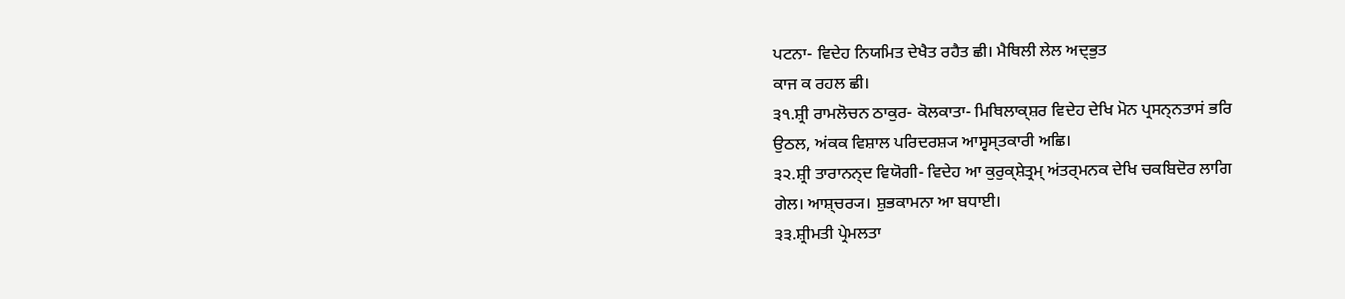ਪਟਨਾ- ਵਿਦੇਹ ਨਿਯਮਿਤ ਦੇਖੈਤ ਰਹੈਤ ਛੀ। ਮੈਥਿਲੀ ਲੇਲ ਅਦ੍ਭੁਤ
ਕਾਜ ਕ ਰਹਲ ਛੀ।
੩੧.ਸ਼੍ਰੀ ਰਾਮਲੋਚਨ ਠਾਕੁਰ- ਕੋਲਕਾਤਾ- ਮਿਥਿਲਾਕ੍ਸ਼ਰ ਵਿਦੇਹ ਦੇਖਿ ਮੋਨ ਪ੍ਰਸਨ੍ਨਤਾਸਂ ਭਰਿ
ਉਠਲ, ਅਂਕਕ ਵਿਸ਼ਾਲ ਪਰਿਦਰਸ਼੍ਯ ਆਸ੍ਵਸ੍ਤਕਾਰੀ ਅਛਿ।
੩੨.ਸ਼੍ਰੀ ਤਾਰਾਨਨ੍ਦ ਵਿਯੋਗੀ- ਵਿਦੇਹ ਆ ਕੁਰੁਕ੍ਸ਼ੇਤ੍ਰਮ੍ ਅਂਤਰ੍ਮਨਕ ਦੇਖਿ ਚਕਬਿਦੋਰ ਲਾਗਿ
ਗੇਲ। ਆਸ਼੍ਚਰ੍ਯ। ਸ਼ੁਭਕਾਮਨਾ ਆ ਬਧਾਈ।
੩੩.ਸ਼੍ਰੀਮਤੀ ਪ੍ਰੇਮਲਤਾ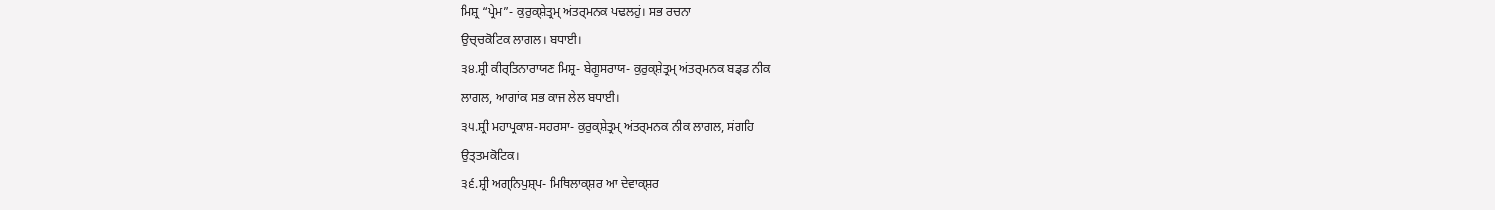ਮਿਸ਼੍ਰ “ਪ੍ਰੇਮ”- ਕੁਰੁਕ੍ਸ਼ੇਤ੍ਰਮ੍ ਅਂਤਰ੍ਮਨਕ ਪਢਲਹੁਂ। ਸਭ ਰਚਨਾ
ਉਚ੍ਚਕੋਟਿਕ ਲਾਗਲ। ਬਧਾਈ।
੩੪.ਸ਼੍ਰੀ ਕੀਰ੍ਤਿਨਾਰਾਯਣ ਮਿਸ਼੍ਰ- ਬੇਗੂਸਰਾਯ- ਕੁਰੁਕ੍ਸ਼ੇਤ੍ਰਮ੍ ਅਂਤਰ੍ਮਨਕ ਬਡ੍ਡ ਨੀਕ
ਲਾਗਲ, ਆਗਾਂਕ ਸਭ ਕਾਜ ਲੇਲ ਬਧਾਈ।
੩੫.ਸ਼੍ਰੀ ਮਹਾਪ੍ਰਕਾਸ਼-ਸਹਰਸਾ- ਕੁਰੁਕ੍ਸ਼ੇਤ੍ਰਮ੍ ਅਂਤਰ੍ਮਨਕ ਨੀਕ ਲਾਗਲ, ਸਂਗਹਿ
ਉਤ੍ਤਮਕੋਟਿਕ।
੩੬.ਸ਼੍ਰੀ ਅਗ੍ਨਿਪੁਸ਼੍ਪ- ਮਿਥਿਲਾਕ੍ਸ਼ਰ ਆ ਦੇਵਾਕ੍ਸ਼ਰ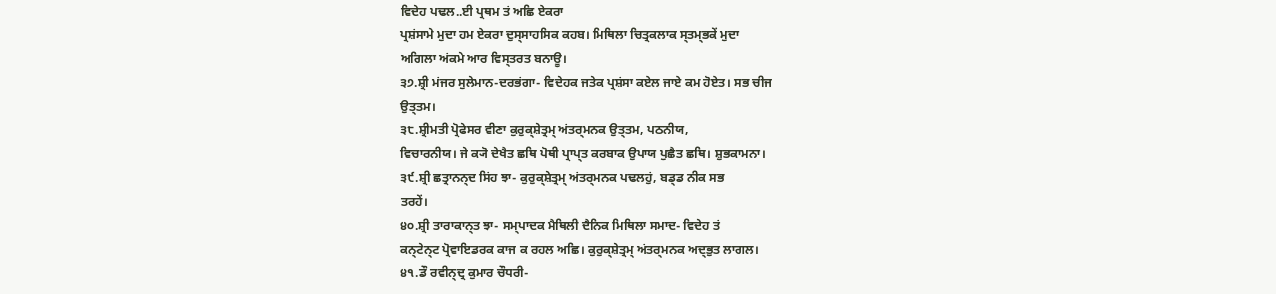ਵਿਦੇਹ ਪਢਲ..ਈ ਪ੍ਰਥਮ ਤਂ ਅਛਿ ਏਕਰਾ
ਪ੍ਰਸ਼ਂਸਾਮੇ ਮੁਦਾ ਹਮ ਏਕਰਾ ਦੁਸ੍ਸਾਹਸਿਕ ਕਹਬ। ਮਿਥਿਲਾ ਚਿਤ੍ਰਕਲਾਕ ਸ੍ਤਮ੍ਭਕੇਂ ਮੁਦਾ
ਅਗਿਲਾ ਅਂਕਮੇ ਆਰ ਵਿਸ੍ਤਰਤ ਬਨਾਊ।
੩੭.ਸ਼੍ਰੀ ਮਂਜਰ ਸੁਲੇਮਾਨ-ਦਰਭਂਗਾ- ਵਿਦੇਹਕ ਜਤੇਕ ਪ੍ਰਸ਼ਂਸਾ ਕਏਲ ਜਾਏ ਕਮ ਹੋਏਤ। ਸਭ ਚੀਜ
ਉਤ੍ਤਮ।
੩੮.ਸ਼੍ਰੀਮਤੀ ਪ੍ਰੋਫੇਸਰ ਵੀਣਾ ਕੁਰੁਕ੍ਸ਼ੇਤ੍ਰਮ੍ ਅਂਤਰ੍ਮਨਕ ਉਤ੍ਤਮ, ਪਠਨੀਯ,
ਵਿਚਾਰਨੀਯ। ਜੇ ਕ੍ਯੋ ਦੇਖੈਤ ਛਥਿ ਪੋਥੀ ਪ੍ਰਾਪ੍ਤ ਕਰਬਾਕ ਉਪਾਯ ਪੁਛੈਤ ਛਥਿ। ਸ਼ੁਭਕਾਮਨਾ।
੩੯.ਸ਼੍ਰੀ ਛਤ੍ਰਾਨਨ੍ਦ ਸਿਂਹ ਝਾ- ਕੁਰੁਕ੍ਸ਼ੇਤ੍ਰਮ੍ ਅਂਤਰ੍ਮਨਕ ਪਢਲਹੁਂ, ਬਡ੍ਡ ਨੀਕ ਸਭ
ਤਰਹੇਂ।
੪੦.ਸ਼੍ਰੀ ਤਾਰਾਕਾਨ੍ਤ ਝਾ- ਸਮ੍ਪਾਦਕ ਮੈਥਿਲੀ ਦੈਨਿਕ ਮਿਥਿਲਾ ਸਮਾਦ- ਵਿਦੇਹ ਤਂ
ਕਨ੍ਟੇਨ੍ਟ ਪ੍ਰੋਵਾਇਡਰਕ ਕਾਜ ਕ ਰਹਲ ਅਛਿ। ਕੁਰੁਕ੍ਸ਼ੇਤ੍ਰਮ੍ ਅਂਤਰ੍ਮਨਕ ਅਦ੍ਭੁਤ ਲਾਗਲ।
੪੧.ਡੌ ਰਵੀਨ੍ਦ੍ਰ ਕੁਮਾਰ ਚੌਧਰੀ-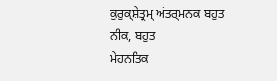ਕੁਰੁਕ੍ਸ਼ੇਤ੍ਰਮ੍ ਅਂਤਰ੍ਮਨਕ ਬਹੁਤ ਨੀਕ, ਬਹੁਤ
ਮੇਹਨਤਿਕ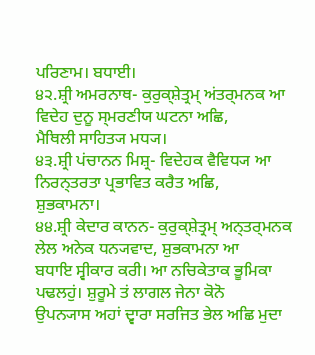ਪਰਿਣਾਮ। ਬਧਾਈ।
੪੨.ਸ਼੍ਰੀ ਅਮਰਨਾਥ- ਕੁਰੁਕ੍ਸ਼ੇਤ੍ਰਮ੍ ਅਂਤਰ੍ਮਨਕ ਆ ਵਿਦੇਹ ਦੁਨੂ ਸ੍ਮਰਣੀਯ ਘਟਨਾ ਅਛਿ,
ਮੈਥਿਲੀ ਸਾਹਿਤ੍ਯ ਮਧ੍ਯ।
੪੩.ਸ਼੍ਰੀ ਪਂਚਾਨਨ ਮਿਸ਼੍ਰ- ਵਿਦੇਹਕ ਵੈਵਿਧ੍ਯ ਆ ਨਿਰਨ੍ਤਰਤਾ ਪ੍ਰਭਾਵਿਤ ਕਰੈਤ ਅਛਿ,
ਸ਼ੁਭਕਾਮਨਾ।
੪੪.ਸ਼੍ਰੀ ਕੇਦਾਰ ਕਾਨਨ- ਕੁਰੁਕ੍ਸ਼ੇਤ੍ਰਮ੍ ਅਨ੍ਤਰ੍ਮਨਕ ਲੇਲ ਅਨੇਕ ਧਨ੍ਯਵਾਦ, ਸ਼ੁਭਕਾਮਨਾ ਆ
ਬਧਾਇ ਸ੍ਵੀਕਾਰ ਕਰੀ। ਆ ਨਚਿਕੇਤਾਕ ਭੂਮਿਕਾ ਪਢਲਹੁਂ। ਸ਼ੁਰੂਮੇ ਤਂ ਲਾਗਲ ਜੇਨਾ ਕੋਨੋ
ਉਪਨ੍ਯਾਸ ਅਹਾਂ ਦ੍ਵਾਰਾ ਸਰਜਿਤ ਭੇਲ ਅਛਿ ਮੁਦਾ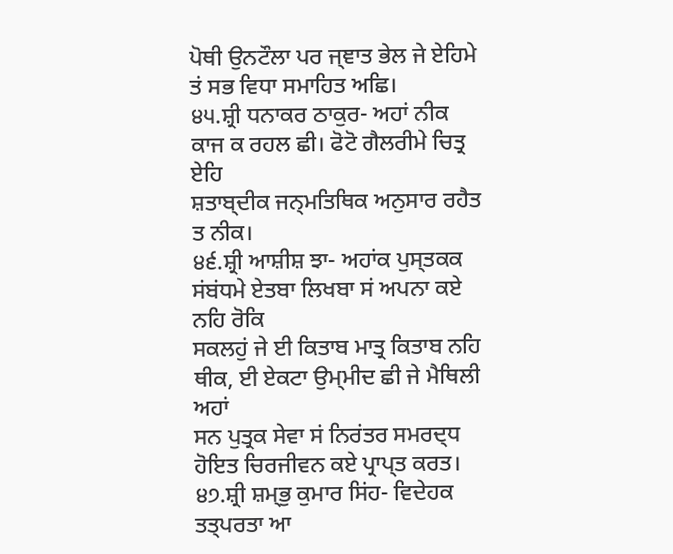ਪੋਥੀ ਉਨਟੌਲਾ ਪਰ ਜ੍ਞਾਤ ਭੇਲ ਜੇ ਏਹਿਮੇ
ਤਂ ਸਭ ਵਿਧਾ ਸਮਾਹਿਤ ਅਛਿ।
੪੫.ਸ਼੍ਰੀ ਧਨਾਕਰ ਠਾਕੁਰ- ਅਹਾਂ ਨੀਕ ਕਾਜ ਕ ਰਹਲ ਛੀ। ਫੋਟੋ ਗੈਲਰੀਮੇ ਚਿਤ੍ਰ ਏਹਿ
ਸ਼ਤਾਬ੍ਦੀਕ ਜਨ੍ਮਤਿਥਿਕ ਅਨੁਸਾਰ ਰਹੈਤ ਤ ਨੀਕ।
੪੬.ਸ਼੍ਰੀ ਆਸ਼ੀਸ਼ ਝਾ- ਅਹਾਂਕ ਪੁਸ੍ਤਕਕ ਸਂਬਂਧਮੇ ਏਤਬਾ ਲਿਖਬਾ ਸਂ ਅਪਨਾ ਕਏ ਨਹਿ ਰੋਕਿ
ਸਕਲਹੁਂ ਜੇ ਈ ਕਿਤਾਬ ਮਾਤ੍ਰ ਕਿਤਾਬ ਨਹਿ ਥੀਕ, ਈ ਏਕਟਾ ਉਮ੍ਮੀਦ ਛੀ ਜੇ ਮੈਥਿਲੀ ਅਹਾਂ
ਸਨ ਪੁਤ੍ਰਕ ਸੇਵਾ ਸਂ ਨਿਰਂਤਰ ਸਮਰਦ੍ਧ ਹੋਇਤ ਚਿਰਜੀਵਨ ਕਏ ਪ੍ਰਾਪ੍ਤ ਕਰਤ।
੪੭.ਸ਼੍ਰੀ ਸ਼ਮ੍ਭੁ ਕੁਮਾਰ ਸਿਂਹ- ਵਿਦੇਹਕ ਤਤ੍ਪਰਤਾ ਆ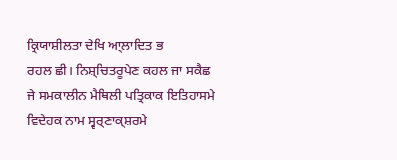ਕ੍ਰਿਯਾਸ਼ੀਲਤਾ ਦੇਖਿ ਆ੍ਲਾਦਿਤ ਭ
ਰਹਲ ਛੀ। ਨਿਸ਼੍ਚਿਤਰੂਪੇਣ ਕਹਲ ਜਾ ਸਕੈਛ ਜੇ ਸਮਕਾਲੀਨ ਮੈਥਿਲੀ ਪਤ੍ਰਿਕਾਕ ਇਤਿਹਾਸਮੇ
ਵਿਦੇਹਕ ਨਾਮ ਸ੍ਵਰ੍ਣਾਕ੍ਸ਼ਰਮੇ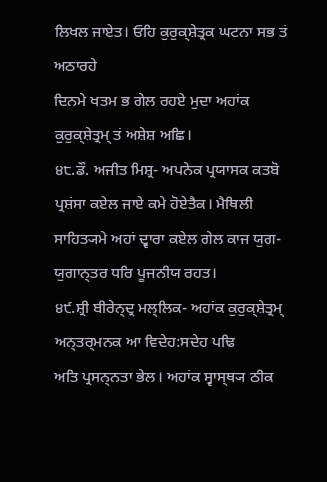ਲਿਖਲ ਜਾਏਤ। ਓਹਿ ਕੁਰੁਕ੍ਸ਼ੇਤ੍ਰਕ ਘਟਨਾ ਸਭ ਤਂ ਅਠਾਰਹੇ
ਦਿਨਮੇ ਖਤਮ ਭ ਗੇਲ ਰਹਏ ਮੁਦਾ ਅਹਾਂਕ ਕੁਰੁਕ੍ਸ਼ੇਤ੍ਰਮ੍ ਤਂ ਅਸ਼ੇਸ਼ ਅਛਿ।
੪੮.ਡੌ. ਅਜੀਤ ਮਿਸ਼੍ਰ- ਅਪਨੇਕ ਪ੍ਰਯਾਸਕ ਕਤਬੋ ਪ੍ਰਸ਼ਂਸਾ ਕਏਲ ਜਾਏ ਕਮੇ ਹੋਏਤੈਕ। ਮੈਥਿਲੀ
ਸਾਹਿਤ੍ਯਮੇ ਅਹਾਂ ਦ੍ਵਾਰਾ ਕਏਲ ਗੇਲ ਕਾਜ ਯੁਗ-ਯੁਗਾਨ੍ਤਰ ਧਰਿ ਪੂਜਨੀਯ ਰਹਤ।
੪੯.ਸ਼੍ਰੀ ਬੀਰੇਨ੍ਦ੍ਰ ਮਲ੍ਲਿਕ- ਅਹਾਂਕ ਕੁਰੁਕ੍ਸ਼ੇਤ੍ਰਮ੍ ਅਨ੍ਤਰ੍ਮਨਕ ਆ ਵਿਦੇਹ:ਸਦੇਹ ਪਢਿ
ਅਤਿ ਪ੍ਰਸਨ੍ਨਤਾ ਭੇਲ। ਅਹਾਂਕ ਸ੍ਵਾਸ੍ਥ੍ਯ ਠੀਕ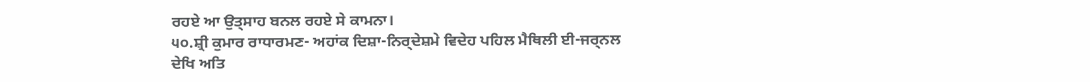ਰਹਏ ਆ ਉਤ੍ਸਾਹ ਬਨਲ ਰਹਏ ਸੇ ਕਾਮਨਾ।
੫੦.ਸ਼੍ਰੀ ਕੁਮਾਰ ਰਾਧਾਰਮਣ- ਅਹਾਂਕ ਦਿਸ਼ਾ-ਨਿਰ੍ਦੇਸ਼ਮੇ ਵਿਦੇਹ ਪਹਿਲ ਮੈਥਿਲੀ ਈ-ਜਰ੍ਨਲ
ਦੇਖਿ ਅਤਿ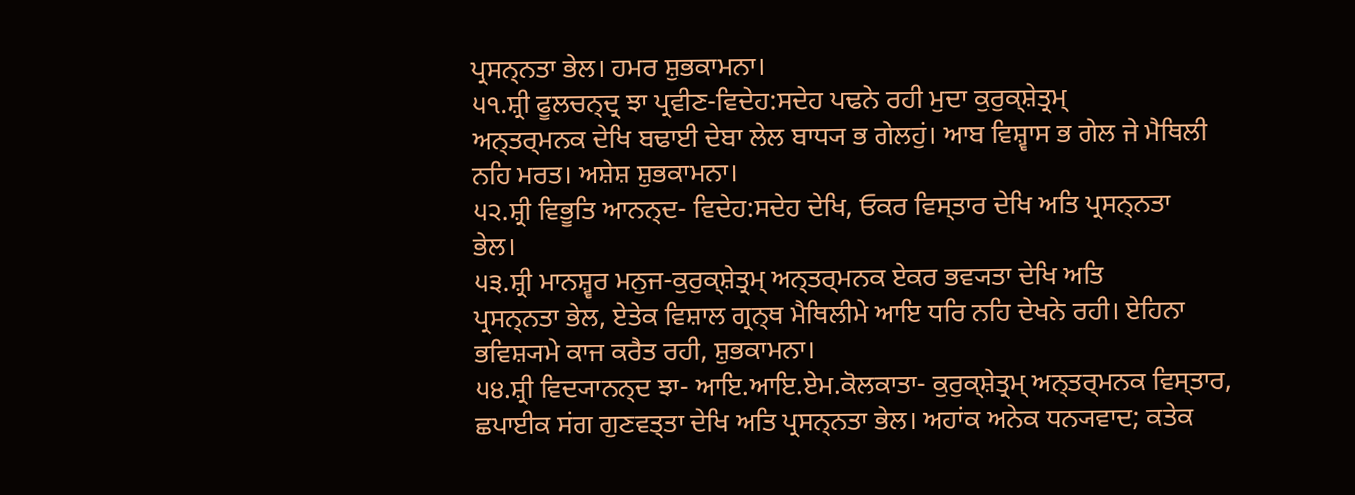ਪ੍ਰਸਨ੍ਨਤਾ ਭੇਲ। ਹਮਰ ਸ਼ੁਭਕਾਮਨਾ।
੫੧.ਸ਼੍ਰੀ ਫੂਲਚਨ੍ਦ੍ਰ ਝਾ ਪ੍ਰਵੀਣ-ਵਿਦੇਹ:ਸਦੇਹ ਪਢਨੇ ਰਹੀ ਮੁਦਾ ਕੁਰੁਕ੍ਸ਼ੇਤ੍ਰਮ੍
ਅਨ੍ਤਰ੍ਮਨਕ ਦੇਖਿ ਬਢਾਈ ਦੇਬਾ ਲੇਲ ਬਾਧ੍ਯ ਭ ਗੇਲਹੁਂ। ਆਬ ਵਿਸ਼੍ਵਾਸ ਭ ਗੇਲ ਜੇ ਮੈਥਿਲੀ
ਨਹਿ ਮਰਤ। ਅਸ਼ੇਸ਼ ਸ਼ੁਭਕਾਮਨਾ।
੫੨.ਸ਼੍ਰੀ ਵਿਭੂਤਿ ਆਨਨ੍ਦ- ਵਿਦੇਹ:ਸਦੇਹ ਦੇਖਿ, ਓਕਰ ਵਿਸ੍ਤਾਰ ਦੇਖਿ ਅਤਿ ਪ੍ਰਸਨ੍ਨਤਾ
ਭੇਲ।
੫੩.ਸ਼੍ਰੀ ਮਾਨਸ਼੍ਵਰ ਮਨੁਜ-ਕੁਰੁਕ੍ਸ਼ੇਤ੍ਰਮ੍ ਅਨ੍ਤਰ੍ਮਨਕ ਏਕਰ ਭਵ੍ਯਤਾ ਦੇਖਿ ਅਤਿ
ਪ੍ਰਸਨ੍ਨਤਾ ਭੇਲ, ਏਤੇਕ ਵਿਸ਼ਾਲ ਗ੍ਰਨ੍ਥ ਮੈਥਿਲੀਮੇ ਆਇ ਧਰਿ ਨਹਿ ਦੇਖਨੇ ਰਹੀ। ਏਹਿਨਾ
ਭਵਿਸ਼੍ਯਮੇ ਕਾਜ ਕਰੈਤ ਰਹੀ, ਸ਼ੁਭਕਾਮਨਾ।
੫੪.ਸ਼੍ਰੀ ਵਿਦ੍ਯਾਨਨ੍ਦ ਝਾ- ਆਇ.ਆਇ.ਏਮ.ਕੋਲਕਾਤਾ- ਕੁਰੁਕ੍ਸ਼ੇਤ੍ਰਮ੍ ਅਨ੍ਤਰ੍ਮਨਕ ਵਿਸ੍ਤਾਰ,
ਛਪਾਈਕ ਸਂਗ ਗੁਣਵਤ੍ਤਾ ਦੇਖਿ ਅਤਿ ਪ੍ਰਸਨ੍ਨਤਾ ਭੇਲ। ਅਹਾਂਕ ਅਨੇਕ ਧਨ੍ਯਵਾਦ; ਕਤੇਕ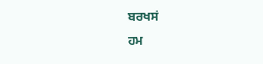ਬਰਖਸਂ
ਹਮ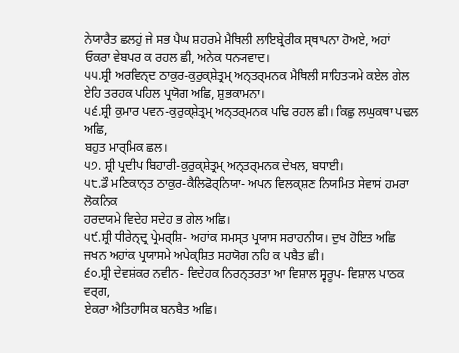ਨੇਯਾਰੈਤ ਛਲਹੁਂ ਜੇ ਸਭ ਪੈਘ ਸ਼ਹਰਮੇ ਮੈਥਿਲੀ ਲਾਇਬ੍ਰੇਰੀਕ ਸ੍ਥਾਪਨਾ ਹੋਅਏ, ਅਹਾਂ
ਓਕਰਾ ਵੇਬਪਰ ਕ ਰਹਲ ਛੀ, ਅਨੇਕ ਧਨ੍ਯਵਾਦ।
੫੫.ਸ਼੍ਰੀ ਅਰਵਿਨ੍ਦ ਠਾਕੁਰ-ਕੁਰੁਕ੍ਸ਼ੇਤ੍ਰਮ੍ ਅਨ੍ਤਰ੍ਮਨਕ ਮੈਥਿਲੀ ਸਾਹਿਤ੍ਯਮੇ ਕਏਲ ਗੇਲ
ਏਹਿ ਤਰਹਕ ਪਹਿਲ ਪ੍ਰਯੋਗ ਅਛਿ, ਸ਼ੁਭਕਾਮਨਾ।
੫੬.ਸ਼੍ਰੀ ਕੁਮਾਰ ਪਵਨ-ਕੁਰੁਕ੍ਸ਼ੇਤ੍ਰਮ੍ ਅਨ੍ਤਰ੍ਮਨਕ ਪਢਿ ਰਹਲ ਛੀ। ਕਿਛੁ ਲਘੁਕਥਾ ਪਢਲ ਅਛਿ,
ਬਹੁਤ ਮਾਰ੍ਮਿਕ ਛਲ।
੫੭. ਸ਼੍ਰੀ ਪ੍ਰਦੀਪ ਬਿਹਾਰੀ-ਕੁਰੁਕ੍ਸ਼ੇਤ੍ਰਮ੍ ਅਨ੍ਤਰ੍ਮਨਕ ਦੇਖਲ, ਬਧਾਈ।
੫੮.ਡੌ ਮਣਿਕਾਨ੍ਤ ਠਾਕੁਰ-ਕੈਲਿਫੋਰ੍ਨਿਯਾ- ਅਪਨ ਵਿਲਕ੍ਸ਼ਣ ਨਿਯਮਿਤ ਸੇਵਾਸਂ ਹਮਰਾ ਲੋਕਨਿਕ
ਹਰਦਯਮੇ ਵਿਦੇਹ ਸਦੇਹ ਭ ਗੇਲ ਅਛਿ।
੫੯.ਸ਼੍ਰੀ ਧੀਰੇਨ੍ਦ੍ਰ ਪ੍ਰੇਮਰ੍ਸ਼ਿ- ਅਹਾਂਕ ਸਮਸ੍ਤ ਪ੍ਰਯਾਸ ਸਰਾਹਨੀਯ। ਦੁਖ ਹੋਇਤ ਅਛਿ
ਜਖਨ ਅਹਾਂਕ ਪ੍ਰਯਾਸਮੇ ਅਪੇਕ੍ਸ਼ਿਤ ਸਹਯੋਗ ਨਹਿ ਕ ਪਬੈਤ ਛੀ।
੬੦.ਸ਼੍ਰੀ ਦੇਵਸ਼ਂਕਰ ਨਵੀਨ- ਵਿਦੇਹਕ ਨਿਰਨ੍ਤਰਤਾ ਆ ਵਿਸ਼ਾਲ ਸ੍ਵਰੂਪ- ਵਿਸ਼ਾਲ ਪਾਠਕ ਵਰ੍ਗ,
ਏਕਰਾ ਐਤਿਹਾਸਿਕ ਬਨਬੈਤ ਅਛਿ।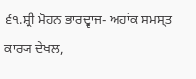੬੧.ਸ਼੍ਰੀ ਮੋਹਨ ਭਾਰਦ੍ਵਾਜ- ਅਹਾਂਕ ਸਮਸ੍ਤ ਕਾਰ੍ਯ ਦੇਖਲ,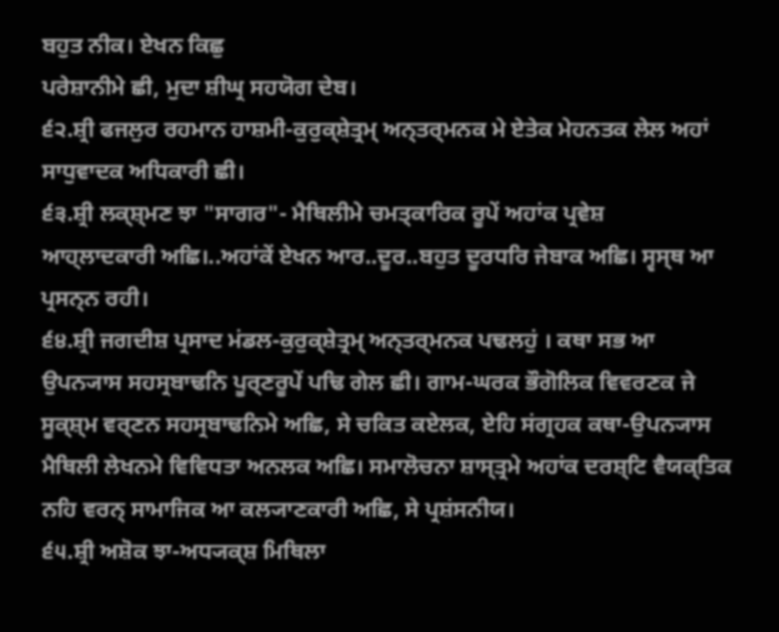ਬਹੁਤ ਨੀਕ। ਏਖਨ ਕਿਛੁ
ਪਰੇਸ਼ਾਨੀਮੇ ਛੀ, ਮੁਦਾ ਸ਼ੀਘ੍ਰ ਸਹਯੋਗ ਦੇਬ।
੬੨.ਸ਼੍ਰੀ ਫਜਲੁਰ ਰਹਮਾਨ ਹਾਸ਼ਮੀ-ਕੁਰੁਕ੍ਸ਼ੇਤ੍ਰਮ੍ ਅਨ੍ਤਰ੍ਮਨਕ ਮੇ ਏਤੇਕ ਮੇਹਨਤਕ ਲੇਲ ਅਹਾਂ
ਸਾਧੁਵਾਦਕ ਅਧਿਕਾਰੀ ਛੀ।
੬੩.ਸ਼੍ਰੀ ਲਕ੍ਸ਼੍ਮਣ ਝਾ "ਸਾਗਰ"- ਮੈਥਿਲੀਮੇ ਚਮਤ੍ਕਾਰਿਕ ਰੂਪੇਂ ਅਹਾਂਕ ਪ੍ਰਵੇਸ਼
ਆਹ੍ਲਾਦਕਾਰੀ ਅਛਿ।..ਅਹਾਂਕੇਂ ਏਖਨ ਆਰ..ਦੂਰ..ਬਹੁਤ ਦੂਰਧਰਿ ਜੇਬਾਕ ਅਛਿ। ਸ੍ਵਸ੍ਥ ਆ
ਪ੍ਰਸਨ੍ਨ ਰਹੀ।
੬੪.ਸ਼੍ਰੀ ਜਗਦੀਸ਼ ਪ੍ਰਸਾਦ ਮਂਡਲ-ਕੁਰੁਕ੍ਸ਼ੇਤ੍ਰਮ੍ ਅਨ੍ਤਰ੍ਮਨਕ ਪਢਲਹੁਂ । ਕਥਾ ਸਭ ਆ
ਉਪਨ੍ਯਾਸ ਸਹਸ੍ਰਬਾਢਨਿ ਪੂਰ੍ਣਰੂਪੇਂ ਪਢਿ ਗੇਲ ਛੀ। ਗਾਮ-ਘਰਕ ਭੌਗੋਲਿਕ ਵਿਵਰਣਕ ਜੇ
ਸੂਕ੍ਸ਼੍ਮ ਵਰ੍ਣਨ ਸਹਸ੍ਰਬਾਢਨਿਮੇ ਅਛਿ, ਸੇ ਚਕਿਤ ਕਏਲਕ, ਏਹਿ ਸਂਗ੍ਰਹਕ ਕਥਾ-ਉਪਨ੍ਯਾਸ
ਮੈਥਿਲੀ ਲੇਖਨਮੇ ਵਿਵਿਧਤਾ ਅਨਲਕ ਅਛਿ। ਸਮਾਲੋਚਨਾ ਸ਼ਾਸ੍ਤ੍ਰਮੇ ਅਹਾਂਕ ਦਰਸ਼੍ਟਿ ਵੈਯਕ੍ਤਿਕ
ਨਹਿ ਵਰਨ੍ ਸਾਮਾਜਿਕ ਆ ਕਲ੍ਯਾਣਕਾਰੀ ਅਛਿ, ਸੇ ਪ੍ਰਸ਼ਂਸਨੀਯ।
੬੫.ਸ਼੍ਰੀ ਅਸ਼ੋਕ ਝਾ-ਅਧ੍ਯਕ੍ਸ਼ ਮਿਥਿਲਾ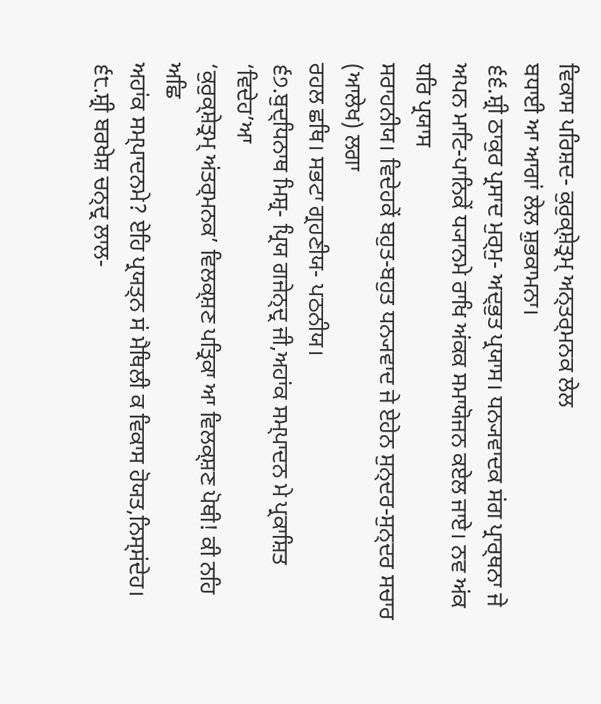ਵਿਕਾਸ ਪਰਿਸ਼ਦ- ਕੁਰੁਕ੍ਸ਼ੇਤ੍ਰਮ੍ ਅਨ੍ਤਰ੍ਮਨਕ ਲੇਲ
ਬਧਾਈ ਆ ਆਗਾਂ ਲੇਲ ਸ਼ੁਭਕਾਮਨਾ।
੬੬.ਸ਼੍ਰੀ ਠਾਕੁਰ ਪ੍ਰਸਾਦ ਮੁਰ੍ਮੁ- ਅਦ੍ਭੁਤ ਪ੍ਰਯਾਸ। ਧਨ੍ਯਵਾਦਕ ਸਂਗ ਪ੍ਰਾਰ੍ਥਨਾ ਜੇ
ਅਪਨ ਮਾਟਿ-ਪਾਨਿਕੇਂ ਧ੍ਯਾਨਮੇ ਰਾਖਿ ਅਂਕਕ ਸਮਾਯੋਜਨ ਕਏਲ ਜਾਏ। ਨਵ ਅਂਕ ਧਰਿ ਪ੍ਰਯਾਸ
ਸਰਾਹਨੀਯ। ਵਿਦੇਹਕੇਂ ਬਹੁਤ-ਬਹੁਤ ਧਨ੍ਯਵਾਦ ਜੇ ਏਹੇਨ ਸੁਨ੍ਦਰ-ਸੁਨ੍ਦਰ ਸਚਾਰ (ਆਲੇਖ) ਲਗਾ
ਰਹਲ ਛਥਿ। ਸਭਟਾ ਗ੍ਰਹਣੀਯ- ਪਠਨੀਯ।
੬੭.ਬੁਦ੍ਧਿਨਾਥ ਮਿਸ਼੍ਰ- ਪ੍ਰਿਯ ਗਜੇਨ੍ਦ੍ਰ ਜੀ,ਅਹਾਂਕ ਸਮ੍ਪਾਦਨ ਮੇ ਪ੍ਰਕਾਸ਼ਿਤ ‘ਵਿਦੇਹ’ਆ
‘ਕੁਰੁਕ੍ਸ਼ੇਤ੍ਰਮ੍ ਅਂਤਰ੍ਮਨਕ’ ਵਿਲਕ੍ਸ਼ਣ ਪਤ੍ਰਿਕਾ ਆ ਵਿਲਕ੍ਸ਼ਣ ਪੋਥੀ! ਕੀ ਨਹਿ ਅਛਿ
ਅਹਾਂਕ ਸਮ੍ਪਾਦਨਮੇ? ਏਹਿ ਪ੍ਰਯਤ੍ਨ ਸਂ ਮੈਥਿਲੀ ਕ ਵਿਕਾਸ ਹੋਯਤ,ਨਿਸ੍ਸਂਦੇਹ।
੬੮.ਸ਼੍ਰੀ ਬਰਖੇਸ਼ ਚਨ੍ਦ੍ਰ ਲਾਲ-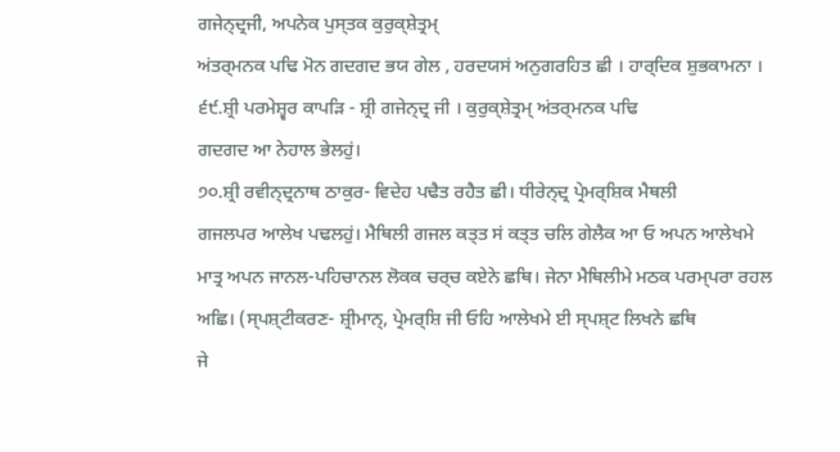ਗਜੇਨ੍ਦ੍ਰਜੀ, ਅਪਨੇਕ ਪੁਸ੍ਤਕ ਕੁਰੁਕ੍ਸ਼ੇਤ੍ਰਮ੍
ਅਂਤਰ੍ਮਨਕ ਪਢਿ ਮੋਨ ਗਦਗਦ ਭਯ ਗੇਲ , ਹਰਦਯਸਂ ਅਨੁਗਰਹਿਤ ਛੀ । ਹਾਰ੍ਦਿਕ ਸ਼ੁਭਕਾਮਨਾ ।
੬੯.ਸ਼੍ਰੀ ਪਰਮੇਸ਼੍ਵਰ ਕਾਪੜਿ - ਸ਼੍ਰੀ ਗਜੇਨ੍ਦ੍ਰ ਜੀ । ਕੁਰੁਕ੍ਸ਼ੇਤ੍ਰਮ੍ ਅਂਤਰ੍ਮਨਕ ਪਢਿ
ਗਦਗਦ ਆ ਨੇਹਾਲ ਭੇਲਹੁਂ।
੭੦.ਸ਼੍ਰੀ ਰਵੀਨ੍ਦ੍ਰਨਾਥ ਠਾਕੁਰ- ਵਿਦੇਹ ਪਢੈਤ ਰਹੈਤ ਛੀ। ਧੀਰੇਨ੍ਦ੍ਰ ਪ੍ਰੇਮਰ੍ਸ਼ਿਕ ਮੈਥਲੀ
ਗਜਲਪਰ ਆਲੇਖ ਪਢਲਹੁਂ। ਮੈਥਿਲੀ ਗਜਲ ਕਤ੍ਤ ਸਂ ਕਤ੍ਤ ਚਲਿ ਗੇਲੈਕ ਆ ਓ ਅਪਨ ਆਲੇਖਮੇ
ਮਾਤ੍ਰ ਅਪਨ ਜਾਨਲ-ਪਹਿਚਾਨਲ ਲੋਕਕ ਚਰ੍ਚ ਕਏਨੇ ਛਥਿ। ਜੇਨਾ ਮੈਥਿਲੀਮੇ ਮਠਕ ਪਰਮ੍ਪਰਾ ਰਹਲ
ਅਛਿ। (ਸ੍ਪਸ਼੍ਟੀਕਰਣ- ਸ਼੍ਰੀਮਾਨ੍, ਪ੍ਰੇਮਰ੍ਸ਼ਿ ਜੀ ਓਹਿ ਆਲੇਖਮੇ ਈ ਸ੍ਪਸ਼੍ਟ ਲਿਖਨੇ ਛਥਿ
ਜੇ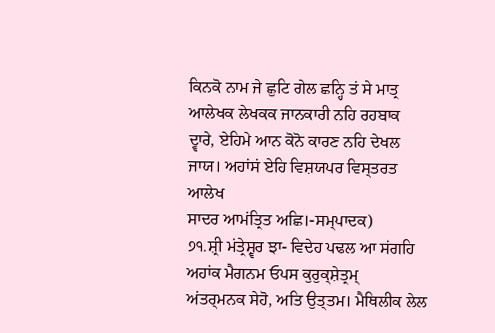ਕਿਨਕੋ ਨਾਮ ਜੇ ਛੁਟਿ ਗੇਲ ਛਨ੍ਹਿ ਤਂ ਸੇ ਮਾਤ੍ਰ ਆਲੇਖਕ ਲੇਖਕਕ ਜਾਨਕਾਰੀ ਨਹਿ ਰਹਬਾਕ
ਦ੍ਵਾਰੇ, ਏਹਿਮੇ ਆਨ ਕੋਨੋ ਕਾਰਣ ਨਹਿ ਦੇਖਲ ਜਾਯ। ਅਹਾਂਸਂ ਏਹਿ ਵਿਸ਼ਯਪਰ ਵਿਸ੍ਤਰਤ ਆਲੇਖ
ਸਾਦਰ ਆਮਂਤ੍ਰਿਤ ਅਛਿ।-ਸਮ੍ਪਾਦਕ)
੭੧.ਸ਼੍ਰੀ ਮਂਤ੍ਰੇਸ਼੍ਵਰ ਝਾ- ਵਿਦੇਹ ਪਢਲ ਆ ਸਂਗਹਿ ਅਹਾਂਕ ਮੈਗਨਮ ਓਪਸ ਕੁਰੁਕ੍ਸ਼ੇਤ੍ਰਮ੍
ਅਂਤਰ੍ਮਨਕ ਸੇਹੋ, ਅਤਿ ਉਤ੍ਤਮ। ਮੈਥਿਲੀਕ ਲੇਲ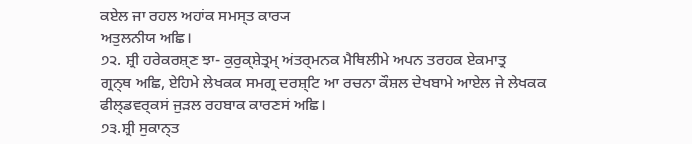ਕਏਲ ਜਾ ਰਹਲ ਅਹਾਂਕ ਸਮਸ੍ਤ ਕਾਰ੍ਯ
ਅਤੁਲਨੀਯ ਅਛਿ।
੭੨. ਸ਼੍ਰੀ ਹਰੇਕਰਸ਼੍ਣ ਝਾ- ਕੁਰੁਕ੍ਸ਼ੇਤ੍ਰਮ੍ ਅਂਤਰ੍ਮਨਕ ਮੈਥਿਲੀਮੇ ਅਪਨ ਤਰਹਕ ਏਕਮਾਤ੍ਰ
ਗ੍ਰਨ੍ਥ ਅਛਿ, ਏਹਿਮੇ ਲੇਖਕਕ ਸਮਗ੍ਰ ਦਰਸ਼੍ਟਿ ਆ ਰਚਨਾ ਕੌਸ਼ਲ ਦੇਖਬਾਮੇ ਆਏਲ ਜੇ ਲੇਖਕਕ
ਫੀਲ੍ਡਵਰ੍ਕਸਂ ਜੁੜਲ ਰਹਬਾਕ ਕਾਰਣਸਂ ਅਛਿ।
੭੩.ਸ਼੍ਰੀ ਸੁਕਾਨ੍ਤ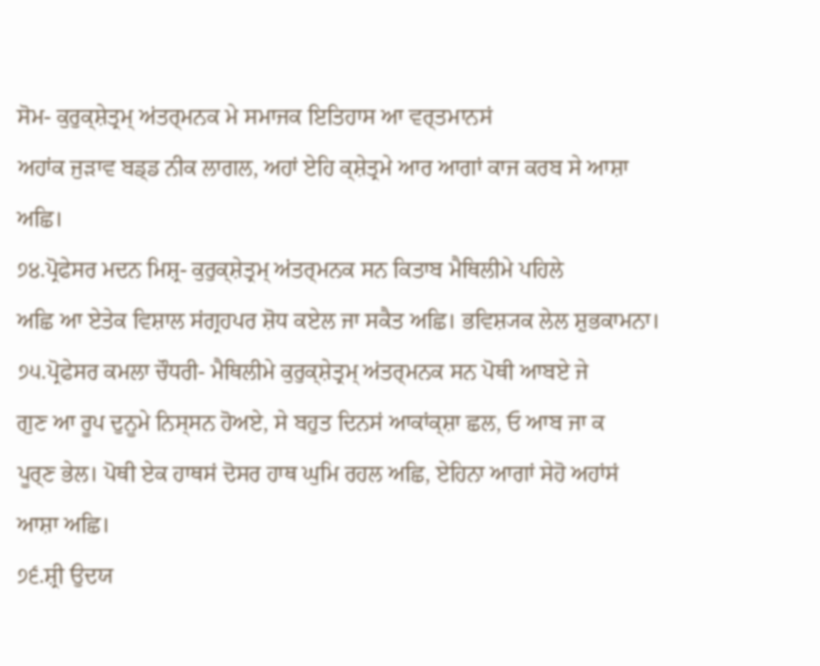ਸੋਮ- ਕੁਰੁਕ੍ਸ਼ੇਤ੍ਰਮ੍ ਅਂਤਰ੍ਮਨਕ ਮੇ ਸਮਾਜਕ ਇਤਿਹਾਸ ਆ ਵਰ੍ਤਮਾਨਸਂ
ਅਹਾਂਕ ਜੁੜਾਵ ਬਡ੍ਡ ਨੀਕ ਲਾਗਲ, ਅਹਾਂ ਏਹਿ ਕ੍ਸ਼ੇਤ੍ਰਮੇ ਆਰ ਆਗਾਂ ਕਾਜ ਕਰਬ ਸੇ ਆਸ਼ਾ
ਅਛਿ।
੭੪.ਪ੍ਰੋਫੇਸਰ ਮਦਨ ਮਿਸ਼੍ਰ- ਕੁਰੁਕ੍ਸ਼ੇਤ੍ਰਮ੍ ਅਂਤਰ੍ਮਨਕ ਸਨ ਕਿਤਾਬ ਮੈਥਿਲੀਮੇ ਪਹਿਲੇ
ਅਛਿ ਆ ਏਤੇਕ ਵਿਸ਼ਾਲ ਸਂਗ੍ਰਹਪਰ ਸ਼ੋਧ ਕਏਲ ਜਾ ਸਕੈਤ ਅਛਿ। ਭਵਿਸ਼੍ਯਕ ਲੇਲ ਸ਼ੁਭਕਾਮਨਾ।
੭੫.ਪ੍ਰੋਫੇਸਰ ਕਮਲਾ ਚੌਧਰੀ- ਮੈਥਿਲੀਮੇ ਕੁਰੁਕ੍ਸ਼ੇਤ੍ਰਮ੍ ਅਂਤਰ੍ਮਨਕ ਸਨ ਪੋਥੀ ਆਬਏ ਜੇ
ਗੁਣ ਆ ਰੂਪ ਦੁਨੂਮੇ ਨਿਸ੍ਸਨ ਹੋਅਏ, ਸੇ ਬਹੁਤ ਦਿਨਸਂ ਆਕਾਂਕ੍ਸ਼ਾ ਛਲ, ਓ ਆਬ ਜਾ ਕ
ਪੂਰ੍ਣ ਭੇਲ। ਪੋਥੀ ਏਕ ਹਾਥਸਂ ਦੋਸਰ ਹਾਥ ਘੁਮਿ ਰਹਲ ਅਛਿ, ਏਹਿਨਾ ਆਗਾਂ ਸੇਹੋ ਅਹਾਂਸਂ
ਆਸ਼ਾ ਅਛਿ।
੭੬.ਸ਼੍ਰੀ ਉਦਯ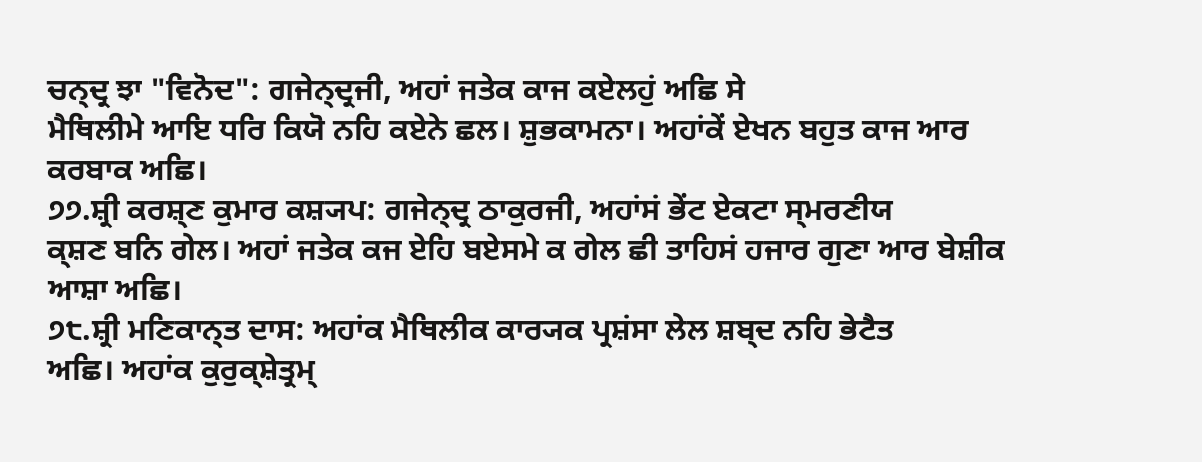ਚਨ੍ਦ੍ਰ ਝਾ "ਵਿਨੋਦ": ਗਜੇਨ੍ਦ੍ਰਜੀ, ਅਹਾਂ ਜਤੇਕ ਕਾਜ ਕਏਲਹੁਂ ਅਛਿ ਸੇ
ਮੈਥਿਲੀਮੇ ਆਇ ਧਰਿ ਕਿਯੋ ਨਹਿ ਕਏਨੇ ਛਲ। ਸ਼ੁਭਕਾਮਨਾ। ਅਹਾਂਕੇਂ ਏਖਨ ਬਹੁਤ ਕਾਜ ਆਰ
ਕਰਬਾਕ ਅਛਿ।
੭੭.ਸ਼੍ਰੀ ਕਰਸ਼੍ਣ ਕੁਮਾਰ ਕਸ਼੍ਯਪ: ਗਜੇਨ੍ਦ੍ਰ ਠਾਕੁਰਜੀ, ਅਹਾਂਸਂ ਭੇਂਟ ਏਕਟਾ ਸ੍ਮਰਣੀਯ
ਕ੍ਸ਼ਣ ਬਨਿ ਗੇਲ। ਅਹਾਂ ਜਤੇਕ ਕਜ ਏਹਿ ਬਏਸਮੇ ਕ ਗੇਲ ਛੀ ਤਾਹਿਸਂ ਹਜਾਰ ਗੁਣਾ ਆਰ ਬੇਸ਼ੀਕ
ਆਸ਼ਾ ਅਛਿ।
੭੮.ਸ਼੍ਰੀ ਮਣਿਕਾਨ੍ਤ ਦਾਸ: ਅਹਾਂਕ ਮੈਥਿਲੀਕ ਕਾਰ੍ਯਕ ਪ੍ਰਸ਼ਂਸਾ ਲੇਲ ਸ਼ਬ੍ਦ ਨਹਿ ਭੇਟੈਤ
ਅਛਿ। ਅਹਾਂਕ ਕੁਰੁਕ੍ਸ਼ੇਤ੍ਰਮ੍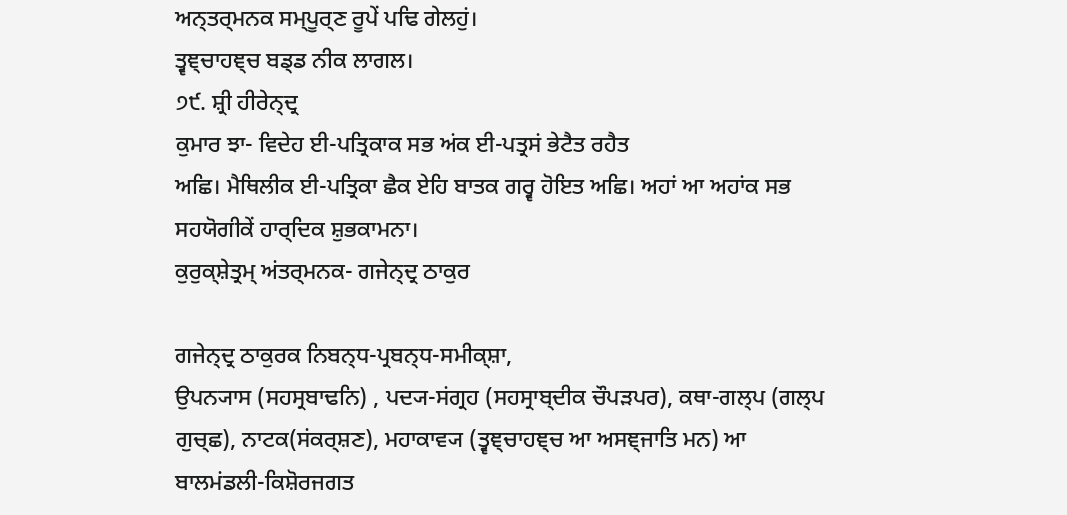ਅਨ੍ਤਰ੍ਮਨਕ ਸਮ੍ਪੂਰ੍ਣ ਰੂਪੇਂ ਪਢਿ ਗੇਲਹੁਂ।
ਤ੍ਵਞ੍ਚਾਹਞ੍ਚ ਬਡ੍ਡ ਨੀਕ ਲਾਗਲ।
੭੯. ਸ਼੍ਰੀ ਹੀਰੇਨ੍ਦ੍ਰ
ਕੁਮਾਰ ਝਾ- ਵਿਦੇਹ ਈ-ਪਤ੍ਰਿਕਾਕ ਸਭ ਅਂਕ ਈ-ਪਤ੍ਰਸਂ ਭੇਟੈਤ ਰਹੈਤ
ਅਛਿ। ਮੈਥਿਲੀਕ ਈ-ਪਤ੍ਰਿਕਾ ਛੈਕ ਏਹਿ ਬਾਤਕ ਗਰ੍ਵ ਹੋਇਤ ਅਛਿ। ਅਹਾਂ ਆ ਅਹਾਂਕ ਸਭ
ਸਹਯੋਗੀਕੇਂ ਹਾਰ੍ਦਿਕ ਸ਼ੁਭਕਾਮਨਾ।
ਕੁਰੁਕ੍ਸ਼ੇਤ੍ਰਮ੍ ਅਂਤਰ੍ਮਨਕ- ਗਜੇਨ੍ਦ੍ਰ ਠਾਕੁਰ

ਗਜੇਨ੍ਦ੍ਰ ਠਾਕੁਰਕ ਨਿਬਨ੍ਧ-ਪ੍ਰਬਨ੍ਧ-ਸਮੀਕ੍ਸ਼ਾ,
ਉਪਨ੍ਯਾਸ (ਸਹਸ੍ਰਬਾਢਨਿ) , ਪਦ੍ਯ-ਸਂਗ੍ਰਹ (ਸਹਸ੍ਰਾਬ੍ਦੀਕ ਚੌਪੜਪਰ), ਕਥਾ-ਗਲ੍ਪ (ਗਲ੍ਪ
ਗੁਚ੍ਛ), ਨਾਟਕ(ਸਂਕਰ੍ਸ਼ਣ), ਮਹਾਕਾਵ੍ਯ (ਤ੍ਵਞ੍ਚਾਹਞ੍ਚ ਆ ਅਸਞ੍ਜਾਤਿ ਮਨ) ਆ
ਬਾਲਮਂਡਲੀ-ਕਿਸ਼ੋਰਜਗਤ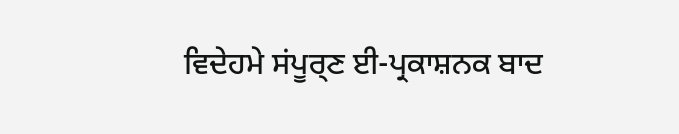ਵਿਦੇਹਮੇ ਸਂਪੂਰ੍ਣ ਈ-ਪ੍ਰਕਾਸ਼ਨਕ ਬਾਦ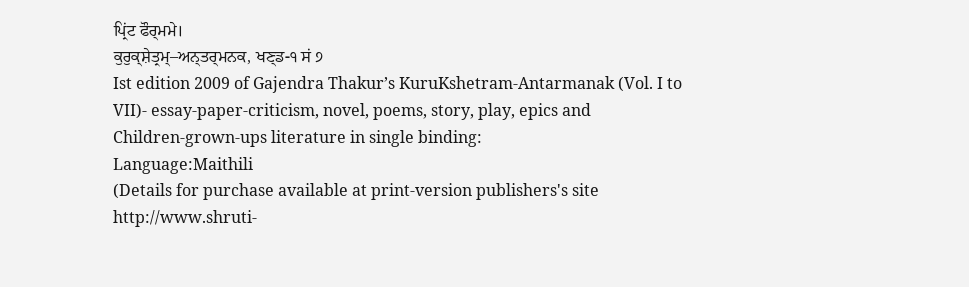ਪ੍ਰਿਂਟ ਫੌਰ੍ਮਮੇ।
ਕੁਰੁਕ੍ਸ਼ੇਤ੍ਰਮ੍–ਅਨ੍ਤਰ੍ਮਨਕ, ਖਣ੍ਡ-੧ ਸਂ ੭
Ist edition 2009 of Gajendra Thakur’s KuruKshetram-Antarmanak (Vol. I to
VII)- essay-paper-criticism, novel, poems, story, play, epics and
Children-grown-ups literature in single binding:
Language:Maithili
(Details for purchase available at print-version publishers's site
http://www.shruti-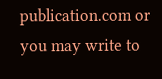publication.com or you may write to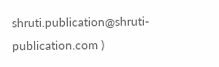shruti.publication@shruti-publication.com )